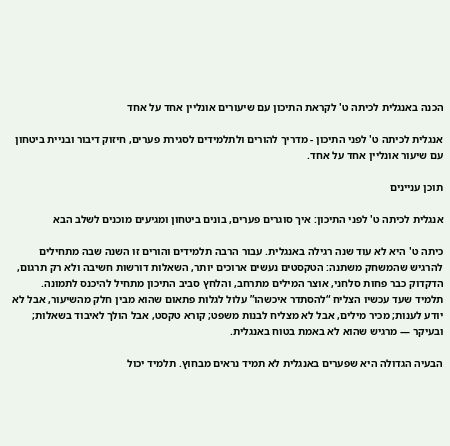הכנה באנגלית לכיתה ט' לקראת התיכון עם שיעורים אונליין אחד על אחד

אנגלית לכיתה ט' לפני התיכון - מדריך להורים ולתלמידים לסגירת פערים, חיזוק דיבור ובניית ביטחון עם שיעור אונליין אחד על אחד.

תוכן עניינים

אנגלית לכיתה ט' לפני התיכון: איך סוגרים פערים, בונים ביטחון ומגיעים מוכנים לשלב הבא

כיתה ט' היא לא עוד שנה רגילה באנגלית. עבור הרבה תלמידים והורים זו השנה שבה מתחילים להרגיש שהמשחק משתנה: הטקסטים נעשים ארוכים יותר, השאלות דורשות חשיבה ולא רק תרגום, הדקדוק כבר פחות סלחני, אוצר המילים מתרחב, והלחץ סביב התיכון מתחיל להיכנס לתמונה. תלמיד שעד עכשיו הצליח “להסתדר איכשהו” עלול לגלות פתאום שהוא מבין חלק מהשיעור, אבל לא יודע לענות; מכיר מילים, אבל לא מצליח לבנות משפט; קורא טקסט, אבל הולך לאיבוד בשאלות; ובעיקר — מרגיש שהוא לא באמת בטוח באנגלית.

הבעיה הגדולה היא שפערים באנגלית לא תמיד נראים מבחוץ. תלמיד יכול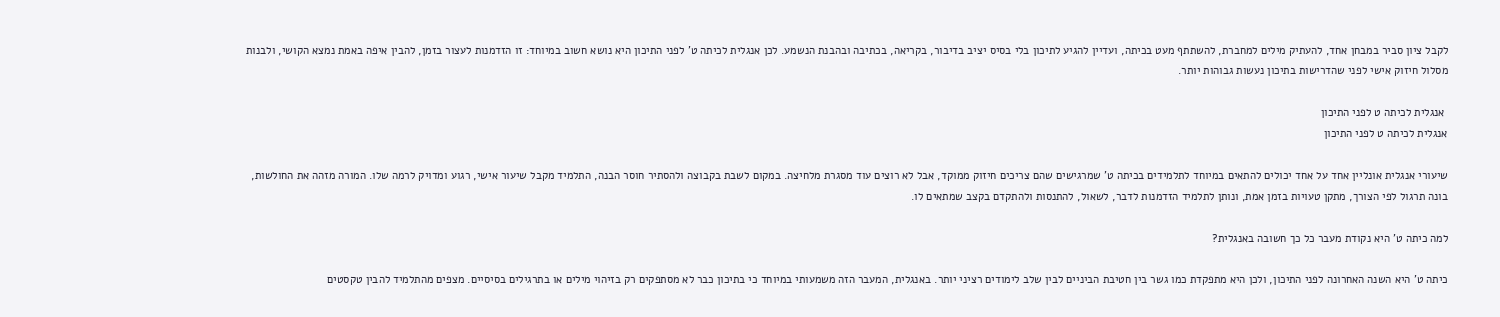לקבל ציון סביר במבחן אחד, להעתיק מילים למחברת, להשתתף מעט בכיתה, ועדיין להגיע לתיכון בלי בסיס יציב בדיבור, בקריאה, בכתיבה ובהבנת הנשמע. לכן אנגלית לכיתה ט' לפני התיכון היא נושא חשוב במיוחד: זו הזדמנות לעצור בזמן, להבין איפה באמת נמצא הקושי, ולבנות מסלול חיזוק אישי לפני שהדרישות בתיכון נעשות גבוהות יותר.

 אנגלית לכיתה ט לפני התיכון
אנגלית לכיתה ט לפני התיכון

שיעורי אנגלית אונליין אחד על אחד יכולים להתאים במיוחד לתלמידים בכיתה ט' שמרגישים שהם צריכים חיזוק ממוקד, אבל לא רוצים עוד מסגרת מלחיצה. במקום לשבת בקבוצה ולהסתיר חוסר הבנה, התלמיד מקבל שיעור אישי, רגוע ומדויק לרמה שלו. המורה מזהה את החולשות, בונה תרגול לפי הצורך, מתקן טעויות בזמן אמת, ונותן לתלמיד הזדמנות לדבר, לשאול, להתנסות ולהתקדם בקצב שמתאים לו.

למה כיתה ט' היא נקודת מעבר כל כך חשובה באנגלית?

כיתה ט' היא השנה האחרונה לפני התיכון, ולכן היא מתפקדת כמו גשר בין חטיבת הביניים לבין שלב לימודים רציני יותר. באנגלית, המעבר הזה משמעותי במיוחד כי בתיכון כבר לא מסתפקים רק בזיהוי מילים או בתרגילים בסיסיים. מצפים מהתלמיד להבין טקסטים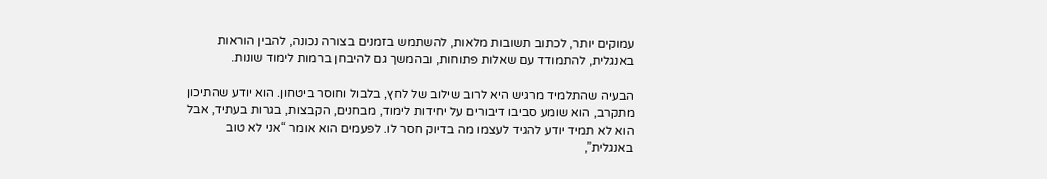עמוקים יותר, לכתוב תשובות מלאות, להשתמש בזמנים בצורה נכונה, להבין הוראות באנגלית, להתמודד עם שאלות פתוחות, ובהמשך גם להיבחן ברמות לימוד שונות.

הבעיה שהתלמיד מרגיש היא לרוב שילוב של לחץ, בלבול וחוסר ביטחון. הוא יודע שהתיכון מתקרב, הוא שומע סביבו דיבורים על יחידות לימוד, מבחנים, הקבצות, בגרות בעתיד, אבל הוא לא תמיד יודע להגיד לעצמו מה בדיוק חסר לו. לפעמים הוא אומר “אני לא טוב באנגלית”,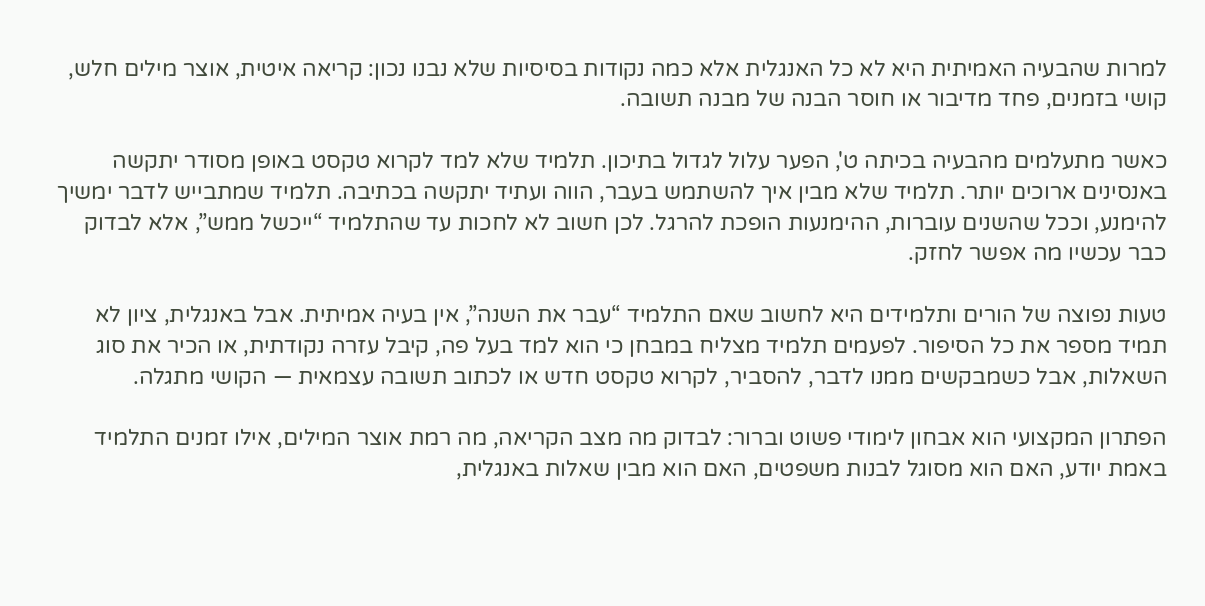למרות שהבעיה האמיתית היא לא כל האנגלית אלא כמה נקודות בסיסיות שלא נבנו נכון: קריאה איטית, אוצר מילים חלש, קושי בזמנים, פחד מדיבור או חוסר הבנה של מבנה תשובה.

כאשר מתעלמים מהבעיה בכיתה ט', הפער עלול לגדול בתיכון. תלמיד שלא למד לקרוא טקסט באופן מסודר יתקשה באנסינים ארוכים יותר. תלמיד שלא מבין איך להשתמש בעבר, הווה ועתיד יתקשה בכתיבה. תלמיד שמתבייש לדבר ימשיך להימנע, וככל שהשנים עוברות, ההימנעות הופכת להרגל. לכן חשוב לא לחכות עד שהתלמיד “ייכשל ממש”, אלא לבדוק כבר עכשיו מה אפשר לחזק.

טעות נפוצה של הורים ותלמידים היא לחשוב שאם התלמיד “עבר את השנה”, אין בעיה אמיתית. אבל באנגלית, ציון לא תמיד מספר את כל הסיפור. לפעמים תלמיד מצליח במבחן כי הוא למד בעל פה, קיבל עזרה נקודתית, או הכיר את סוג השאלות, אבל כשמבקשים ממנו לדבר, להסביר, לקרוא טקסט חדש או לכתוב תשובה עצמאית — הקושי מתגלה.

הפתרון המקצועי הוא אבחון לימודי פשוט וברור: לבדוק מה מצב הקריאה, מה רמת אוצר המילים, אילו זמנים התלמיד באמת יודע, האם הוא מסוגל לבנות משפטים, האם הוא מבין שאלות באנגלית,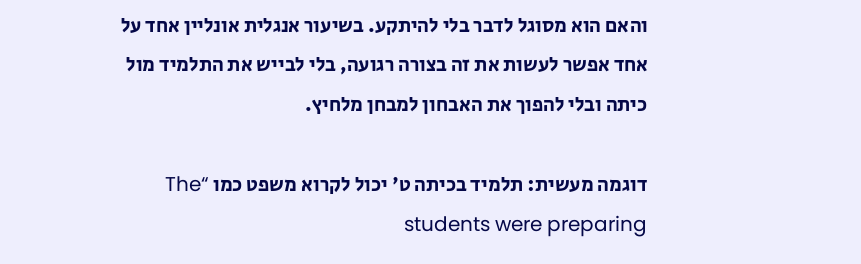והאם הוא מסוגל לדבר בלי להיתקע. בשיעור אנגלית אונליין אחד על אחד אפשר לעשות את זה בצורה רגועה, בלי לבייש את התלמיד מול כיתה ובלי להפוך את האבחון למבחן מלחיץ.

דוגמה מעשית: תלמיד בכיתה ט' יכול לקרוא משפט כמו “The students were preparing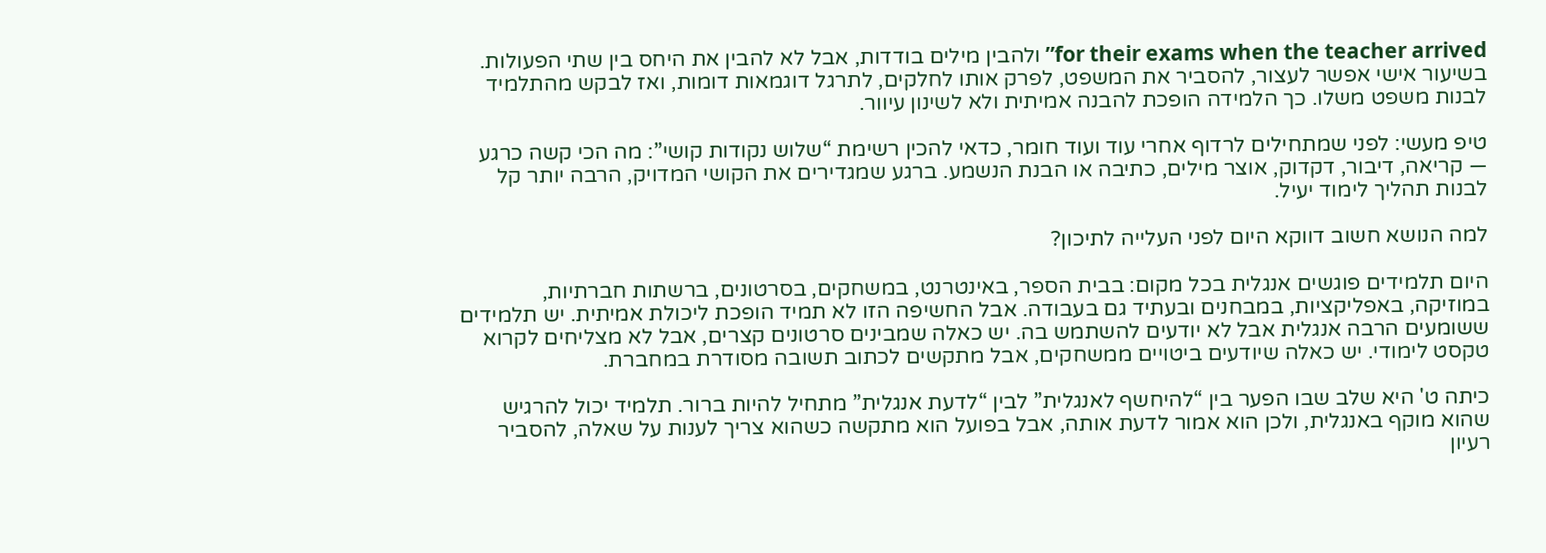for their exams when the teacher arrived” ולהבין מילים בודדות, אבל לא להבין את היחס בין שתי הפעולות. בשיעור אישי אפשר לעצור, להסביר את המשפט, לפרק אותו לחלקים, לתרגל דוגמאות דומות, ואז לבקש מהתלמיד לבנות משפט משלו. כך הלמידה הופכת להבנה אמיתית ולא לשינון עיוור.

טיפ מעשי: לפני שמתחילים לרדוף אחרי עוד ועוד חומר, כדאי להכין רשימת “שלוש נקודות קושי”: מה הכי קשה כרגע — קריאה, דיבור, דקדוק, אוצר מילים, כתיבה או הבנת הנשמע. ברגע שמגדירים את הקושי המדויק, הרבה יותר קל לבנות תהליך לימוד יעיל.

למה הנושא חשוב דווקא היום לפני העלייה לתיכון?

היום תלמידים פוגשים אנגלית בכל מקום: בבית הספר, באינטרנט, במשחקים, בסרטונים, ברשתות חברתיות, במוזיקה, באפליקציות, במבחנים ובעתיד גם בעבודה. אבל החשיפה הזו לא תמיד הופכת ליכולת אמיתית. יש תלמידים ששומעים הרבה אנגלית אבל לא יודעים להשתמש בה. יש כאלה שמבינים סרטונים קצרים, אבל לא מצליחים לקרוא טקסט לימודי. יש כאלה שיודעים ביטויים ממשחקים, אבל מתקשים לכתוב תשובה מסודרת במחברת.

כיתה ט' היא שלב שבו הפער בין “להיחשף לאנגלית” לבין “לדעת אנגלית” מתחיל להיות ברור. תלמיד יכול להרגיש שהוא מוקף באנגלית, ולכן הוא אמור לדעת אותה, אבל בפועל הוא מתקשה כשהוא צריך לענות על שאלה, להסביר רעיון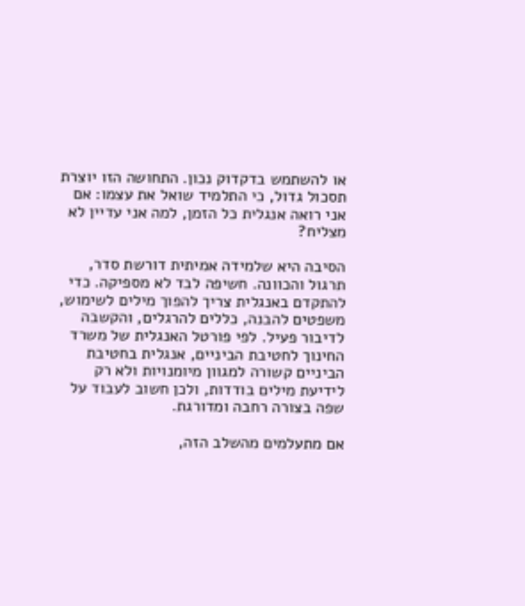או להשתמש בדקדוק נכון. התחושה הזו יוצרת תסכול גדול, כי התלמיד שואל את עצמו: אם אני רואה אנגלית כל הזמן, למה אני עדיין לא מצליח?

הסיבה היא שלמידה אמיתית דורשת סדר, תרגול והכוונה. חשיפה לבד לא מספיקה. כדי להתקדם באנגלית צריך להפוך מילים לשימוש, משפטים להבנה, כללים להרגלים, והקשבה לדיבור פעיל. לפי פורטל האנגלית של משרד החינוך לחטיבת הביניים, אנגלית בחטיבת הביניים קשורה למגוון מיומנויות ולא רק לידיעת מילים בודדות, ולכן חשוב לעבוד על שפה בצורה רחבה ומדורגת.

אם מתעלמים מהשלב הזה,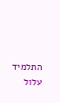התלמיד עלול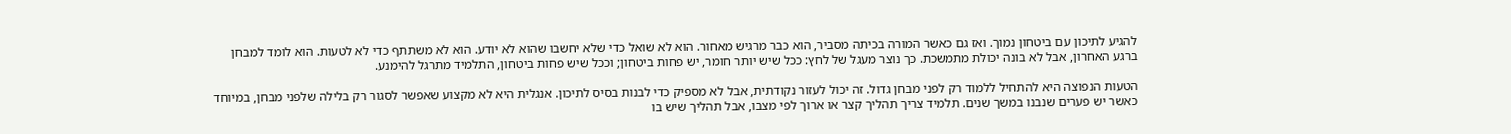להגיע לתיכון עם ביטחון נמוך. ואז גם כאשר המורה בכיתה מסביר, הוא כבר מרגיש מאחור. הוא לא שואל כדי שלא יחשבו שהוא לא יודע. הוא לא משתתף כדי לא לטעות. הוא לומד למבחן ברגע האחרון, אבל לא בונה יכולת מתמשכת. כך נוצר מעגל של לחץ: ככל שיש יותר חומר, יש פחות ביטחון; וככל שיש פחות ביטחון, התלמיד מתרגל להימנע.

הטעות הנפוצה היא להתחיל ללמוד רק לפני מבחן גדול. זה יכול לעזור נקודתית, אבל לא מספיק כדי לבנות בסיס לתיכון. אנגלית היא לא מקצוע שאפשר לסגור רק בלילה שלפני מבחן, במיוחד כאשר יש פערים שנבנו במשך שנים. תלמיד צריך תהליך קצר או ארוך לפי מצבו, אבל תהליך שיש בו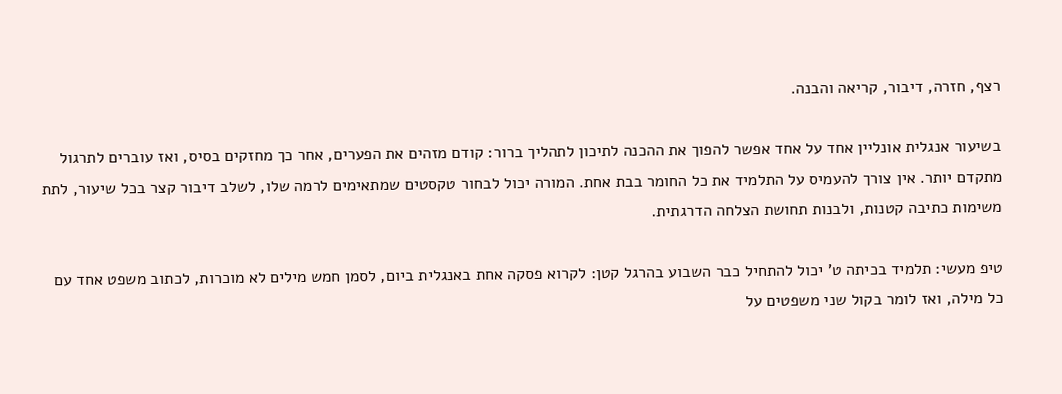רצף, חזרה, דיבור, קריאה והבנה.

בשיעור אנגלית אונליין אחד על אחד אפשר להפוך את ההכנה לתיכון לתהליך ברור: קודם מזהים את הפערים, אחר כך מחזקים בסיס, ואז עוברים לתרגול מתקדם יותר. אין צורך להעמיס על התלמיד את כל החומר בבת אחת. המורה יכול לבחור טקסטים שמתאימים לרמה שלו, לשלב דיבור קצר בכל שיעור, לתת משימות כתיבה קטנות, ולבנות תחושת הצלחה הדרגתית.

טיפ מעשי: תלמיד בכיתה ט' יכול להתחיל כבר השבוע בהרגל קטן: לקרוא פסקה אחת באנגלית ביום, לסמן חמש מילים לא מוכרות, לכתוב משפט אחד עם כל מילה, ואז לומר בקול שני משפטים על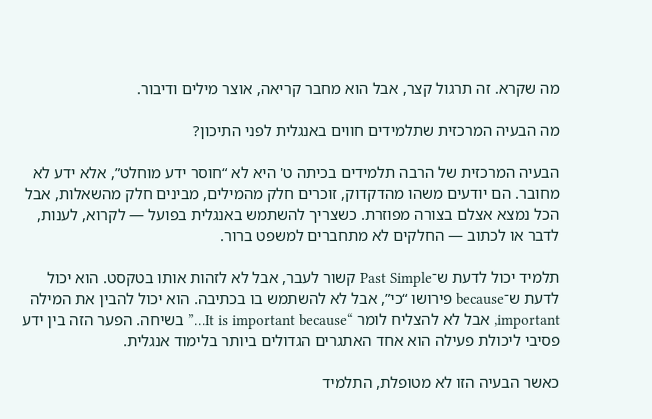מה שקרא. זה תרגול קצר, אבל הוא מחבר קריאה, אוצר מילים ודיבור.

מה הבעיה המרכזית שתלמידים חווים באנגלית לפני התיכון?

הבעיה המרכזית של הרבה תלמידים בכיתה ט' היא לא “חוסר ידע מוחלט”, אלא ידע לא מחובר. הם יודעים משהו מהדקדוק, זוכרים חלק מהמילים, מבינים חלק מהשאלות, אבל הכל נמצא אצלם בצורה מפוזרת. כשצריך להשתמש באנגלית בפועל — לקרוא, לענות, לדבר או לכתוב — החלקים לא מתחברים למשפט ברור.

תלמיד יכול לדעת ש־Past Simple קשור לעבר, אבל לא לזהות אותו בטקסט. הוא יכול לדעת ש־because פירושו “כי”, אבל לא להשתמש בו בכתיבה. הוא יכול להבין את המילה important, אבל לא להצליח לומר “It is important because…” בשיחה. הפער הזה בין ידע פסיבי ליכולת פעילה הוא אחד האתגרים הגדולים ביותר בלימוד אנגלית.

כאשר הבעיה הזו לא מטופלת, התלמיד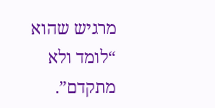מרגיש שהוא “לומד ולא מתקדם”.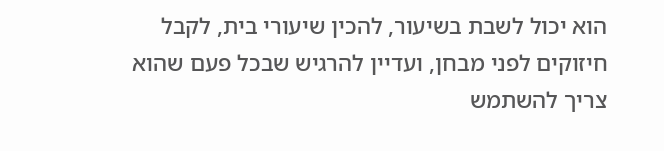הוא יכול לשבת בשיעור, להכין שיעורי בית, לקבל חיזוקים לפני מבחן, ועדיין להרגיש שבכל פעם שהוא צריך להשתמש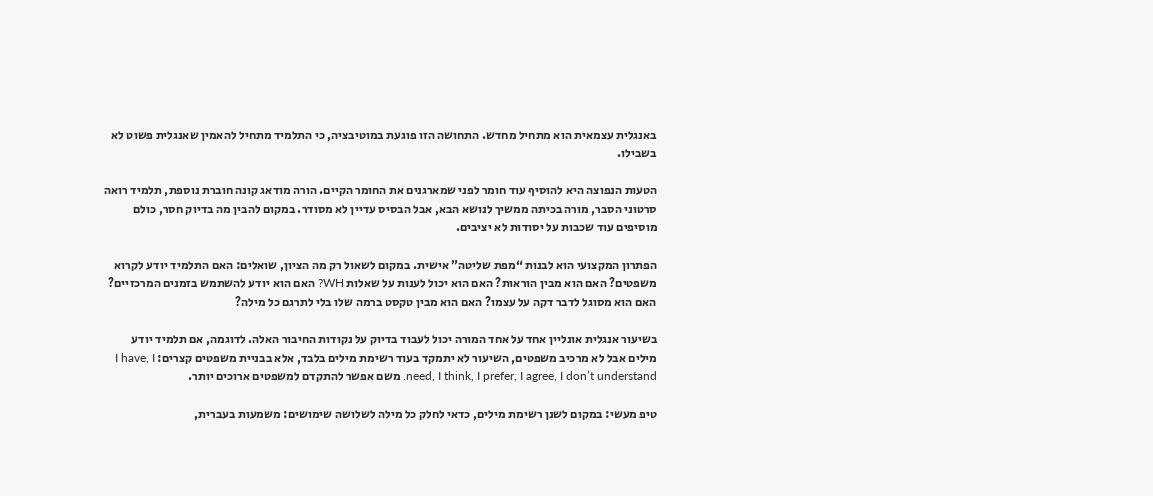באנגלית עצמאית הוא מתחיל מחדש. התחושה הזו פוגעת במוטיבציה, כי התלמיד מתחיל להאמין שאנגלית פשוט לא בשבילו.

הטעות הנפוצה היא להוסיף עוד חומר לפני שמארגנים את החומר הקיים. הורה מודאג קונה חוברת נוספת, תלמיד רואה סרטוני הסבר, מורה בכיתה ממשיך לנושא הבא, אבל הבסיס עדיין לא מסודר. במקום להבין מה בדיוק חסר, כולם מוסיפים עוד שכבות על יסודות לא יציבים.

הפתרון המקצועי הוא לבנות “מפת שליטה” אישית. במקום לשאול רק מה הציון, שואלים: האם התלמיד יודע לקרוא משפטים? האם הוא מבין הוראות? האם הוא יכול לענות על שאלות WH? האם הוא יודע להשתמש בזמנים המרכזיים? האם הוא מסוגל לדבר דקה על עצמו? האם הוא מבין טקסט ברמה שלו בלי לתרגם כל מילה?

בשיעור אנגלית אונליין אחד על אחד המורה יכול לעבוד בדיוק על נקודות החיבור האלה. לדוגמה, אם תלמיד יודע מילים אבל לא מרכיב משפטים, השיעור לא יתמקד בעוד רשימת מילים בלבד, אלא בבניית משפטים קצרים: I have, I need, I think, I prefer, I agree, I don’t understand. משם אפשר להתקדם למשפטים ארוכים יותר.

טיפ מעשי: במקום לשנן רשימת מילים, כדאי לחלק כל מילה לשלושה שימושים: משמעות בעברית,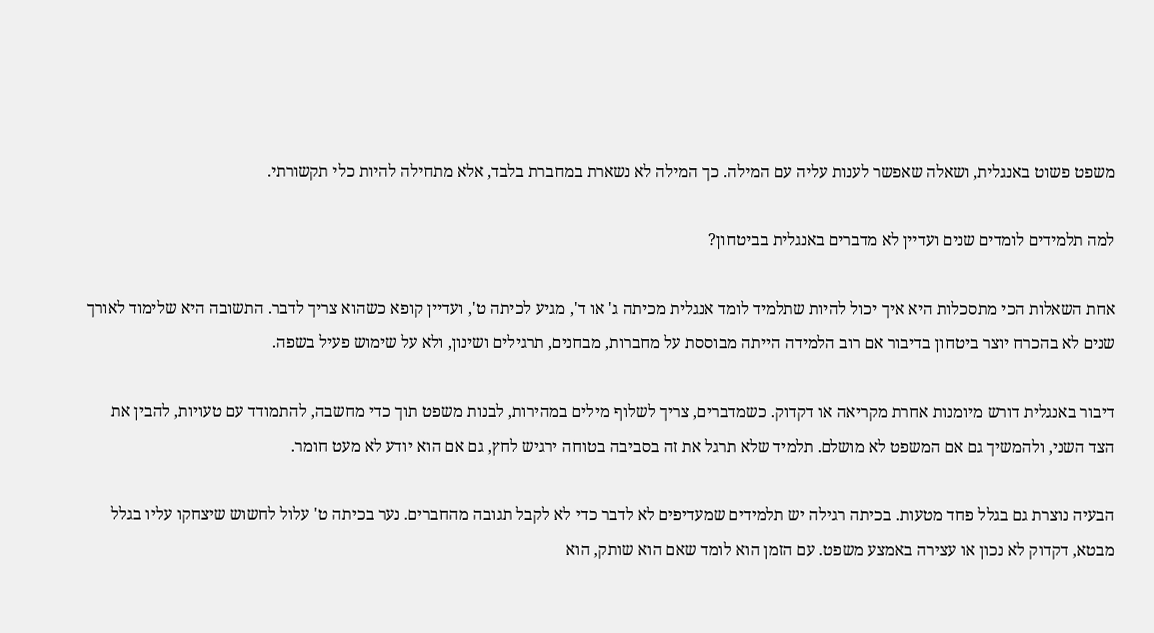משפט פשוט באנגלית, ושאלה שאפשר לענות עליה עם המילה. כך המילה לא נשארת במחברת בלבד, אלא מתחילה להיות כלי תקשורתי.

למה תלמידים לומדים שנים ועדיין לא מדברים באנגלית בביטחון?

אחת השאלות הכי מתסכלות היא איך יכול להיות שתלמיד לומד אנגלית מכיתה ג' או ד', מגיע לכיתה ט', ועדיין קופא כשהוא צריך לדבר. התשובה היא שלימוד לאורך שנים לא בהכרח יוצר ביטחון בדיבור אם רוב הלמידה הייתה מבוססת על מחברות, מבחנים, תרגילים ושינון, ולא על שימוש פעיל בשפה.

דיבור באנגלית דורש מיומנות אחרת מקריאה או דקדוק. כשמדברים, צריך לשלוף מילים במהירות, לבנות משפט תוך כדי מחשבה, להתמודד עם טעויות, להבין את הצד השני, ולהמשיך גם אם המשפט לא מושלם. תלמיד שלא תרגל את זה בסביבה בטוחה ירגיש לחץ, גם אם הוא יודע לא מעט חומר.

הבעיה נוצרת גם בגלל פחד מטעות. בכיתה רגילה יש תלמידים שמעדיפים לא לדבר כדי לא לקבל תגובה מהחברים. נער בכיתה ט' עלול לחשוש שיצחקו עליו בגלל מבטא, דקדוק לא נכון או עצירה באמצע משפט. עם הזמן הוא לומד שאם הוא שותק, הוא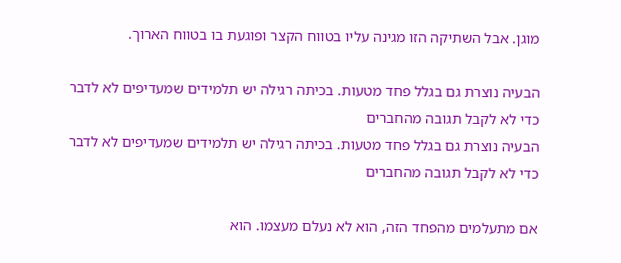מוגן. אבל השתיקה הזו מגינה עליו בטווח הקצר ופוגעת בו בטווח הארוך.

הבעיה נוצרת גם בגלל פחד מטעות. בכיתה רגילה יש תלמידים שמעדיפים לא לדבר כדי לא לקבל תגובה מהחברים
הבעיה נוצרת גם בגלל פחד מטעות. בכיתה רגילה יש תלמידים שמעדיפים לא לדבר כדי לא לקבל תגובה מהחברים

אם מתעלמים מהפחד הזה, הוא לא נעלם מעצמו. הוא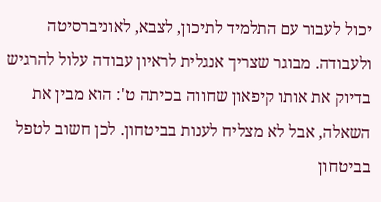יכול לעבור עם התלמיד לתיכון, לצבא, לאוניברסיטה ולעבודה. מבוגר שצריך אנגלית לראיון עבודה עלול להרגיש בדיוק את אותו קיפאון שחווה בכיתה ט': הוא מבין את השאלה, אבל לא מצליח לענות בביטחון. לכן חשוב לטפל בביטחון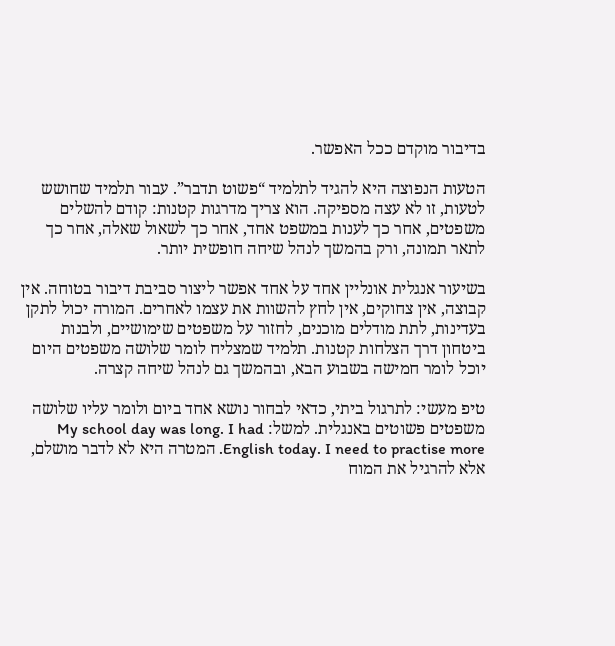בדיבור מוקדם ככל האפשר.

הטעות הנפוצה היא להגיד לתלמיד “פשוט תדבר”. עבור תלמיד שחושש לטעות, זו לא עצה מספיקה. הוא צריך מדרגות קטנות: קודם להשלים משפטים, אחר כך לענות במשפט אחד, אחר כך לשאול שאלה, אחר כך לתאר תמונה, ורק בהמשך לנהל שיחה חופשית יותר.

בשיעור אנגלית אונליין אחד על אחד אפשר ליצור סביבת דיבור בטוחה. אין קבוצה, אין צחוקים, אין לחץ להשוות את עצמו לאחרים. המורה יכול לתקן בעדינות, לתת מודלים מוכנים, לחזור על משפטים שימושיים, ולבנות ביטחון דרך הצלחות קטנות. תלמיד שמצליח לומר שלושה משפטים היום יוכל לומר חמישה בשבוע הבא, ובהמשך גם לנהל שיחה קצרה.

טיפ מעשי: לתרגול ביתי, כדאי לבחור נושא אחד ביום ולומר עליו שלושה משפטים פשוטים באנגלית. למשל: My school day was long. I had English today. I need to practise more. המטרה היא לא לדבר מושלם, אלא להרגיל את המוח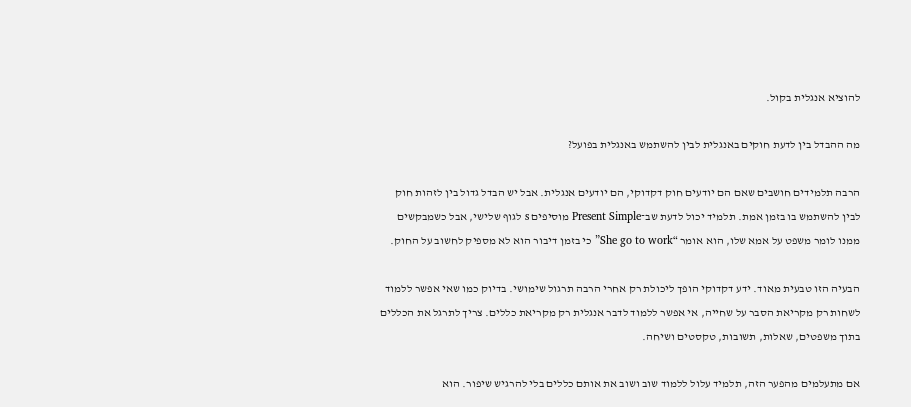להוציא אנגלית בקול.

מה ההבדל בין לדעת חוקים באנגלית לבין להשתמש באנגלית בפועל?

הרבה תלמידים חושבים שאם הם יודעים חוק דקדוקי, הם יודעים אנגלית. אבל יש הבדל גדול בין לזהות חוק לבין להשתמש בו בזמן אמת. תלמיד יכול לדעת שב־Present Simple מוסיפים s לגוף שלישי, אבל כשמבקשים ממנו לומר משפט על אמא שלו, הוא אומר “She go to work” כי בזמן דיבור הוא לא מספיק לחשוב על החוק.

הבעיה הזו טבעית מאוד. ידע דקדוקי הופך ליכולת רק אחרי הרבה תרגול שימושי. בדיוק כמו שאי אפשר ללמוד לשחות רק מקריאת הסבר על שחייה, אי אפשר ללמוד לדבר אנגלית רק מקריאת כללים. צריך לתרגל את הכללים בתוך משפטים, שאלות, תשובות, טקסטים ושיחה.

אם מתעלמים מהפער הזה, תלמיד עלול ללמוד שוב ושוב את אותם כללים בלי להרגיש שיפור. הוא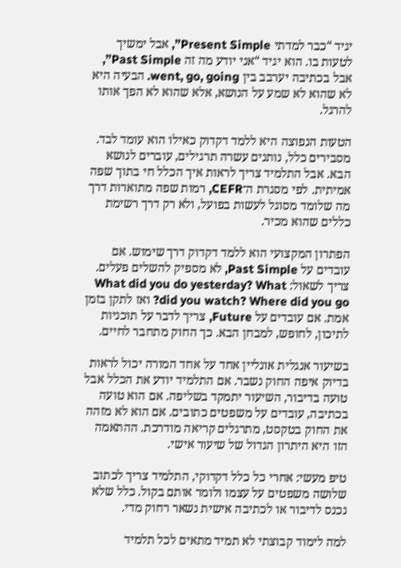יגיד “כבר למדתי Present Simple”, אבל ימשיך לטעות בו. הוא יגיד “אני יודע מה זה Past Simple”, אבל בכתיבה יערבב בין went, go, going. הבעיה היא לא שהוא לא שמע על הנושא, אלא שהוא לא הפך אותו להרגל.

הטעות הנפוצה היא ללמד דקדוק כאילו הוא עומד לבד. מסבירים כלל, נותנים עשרה תרגילים, עוברים לנושא הבא. אבל התלמיד צריך לראות איך הכלל חי בתוך שפה אמיתית. לפי מסגרת ה־CEFR, רמות שפה מתוארות דרך מה שלומד מסוגל לעשות בפועל, ולא רק דרך רשימת כללים שהוא מכיר.

הפתרון המקצועי הוא ללמד דקדוק דרך שימוש. אם עובדים על Past Simple, לא מספיק להשלים פעלים. צריך לשאול: What did you do yesterday? What did you watch? Where did you go? ואז לתקן בזמן אמת. אם עובדים על Future, צריך לדבר על תוכניות לתיכון, לחופש, למבחן הבא. כך החוק מתחבר לחיים.

בשיעור אנגלית אונליין אחד על אחד המורה יכול לראות בדיוק איפה החוק נשבר. אם התלמיד יודע את הכלל אבל טועה בדיבור, השיעור יתמקד בשליפה. אם הוא טועה בכתיבה, עובדים על משפטים כתובים. אם הוא לא מזהה את החוק בטקסט, מתרגלים קריאה מודרכת. ההתאמה הזו היא היתרון הגדול של שיעור אישי.

טיפ מעשי: אחרי כל כלל דקדוקי, התלמיד צריך לכתוב שלושה משפטים על עצמו ולומר אותם בקול. כלל שלא נכנס לדיבור או לכתיבה אישית נשאר רחוק מדי.

למה לימוד קבוצתי לא תמיד מתאים לכל תלמיד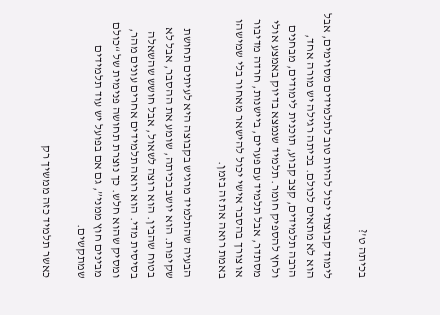בכיתה ט'?

לימוד קבוצתי יכול להיות טוב לתלמידים מסוימים, אבל הוא לא מתאים לכולם. בכיתה רגילה יש מורה אחד, הרבה תלמידים, קצב קבוע, תוכנית לימודים, מבחנים ולחץ להספיק חומר. תלמיד שנמצא בדיוק באמצע אולי מסתדר, אבל תלמיד עם פערים, ביישנות, חרדה מדיבור או צורך בהסבר אישי יכול להישאר מאחור בלי שמישהו באמת רואה את זה בזמן.

הבעיה שהתלמיד מרגיש בקבוצה היא לעיתים תחושת שקיפות. הוא יושב בכיתה, שומע את ההסבר, אבל לא בטוח שהבין. הוא רוצה לשאול, אבל חושש שהשאלה בסיסית מדי. הוא רואה תלמידים אחרים עונים מהר, ומסיק שהוא חלש. כך נוצרת תחושה פנימית של “כולם מבינים חוץ ממני”, גם אם בפועל יש עוד תלמידים שמתקשים.

כאשר תלמיד כזה ממשיך רק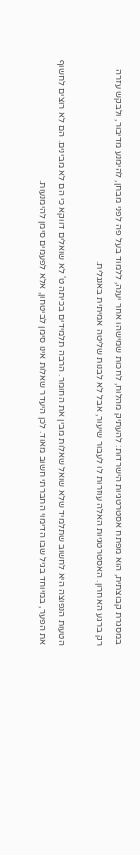במסגרת קבוצתית, הוא מפתח אסטרטגיות הישרדות: להעתיק מהלוח, לחכות שמישהו אחר יענה, ללמוד בעל פה לפני מבחן, להימנע מדיבור, ולבקש עזרה רק ברגע האחרון. האסטרטגיות האלה עוזרות לו לעבור שיעור, אבל לא לבנות שליטה אמיתית באנגלית.

הטעות הנפוצה היא לחשוב שתלמיד שלא שואל שאלות מבין את החומר. הרבה תלמידים בכיתה ט' לא שואלים דווקא כי הם לא מבינים. הם לא רוצים לחשוף את הפער, במיוחד בגיל שבו הדימוי החברתי חשוב מאוד. לכן היעדר שאלות אינו סימן לביטחון, אלא לפעמים סימן להימנעות.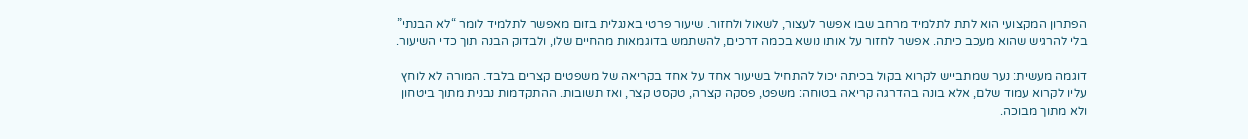הפתרון המקצועי הוא לתת לתלמיד מרחב שבו אפשר לעצור, לשאול ולחזור. שיעור פרטי באנגלית בזום מאפשר לתלמיד לומר “לא הבנתי” בלי להרגיש שהוא מעכב כיתה. אפשר לחזור על אותו נושא בכמה דרכים, להשתמש בדוגמאות מהחיים שלו, ולבדוק הבנה תוך כדי השיעור.

דוגמה מעשית: נער שמתבייש לקרוא בקול בכיתה יכול להתחיל בשיעור אחד על אחד בקריאה של משפטים קצרים בלבד. המורה לא לוחץ עליו לקרוא עמוד שלם, אלא בונה בהדרגה קריאה בטוחה: משפט, פסקה קצרה, טקסט קצר, ואז תשובות. ההתקדמות נבנית מתוך ביטחון ולא מתוך מבוכה.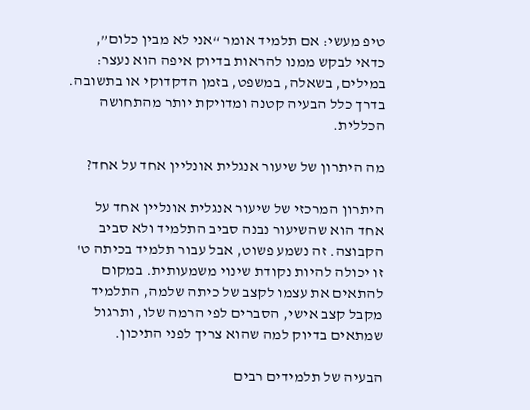טיפ מעשי: אם תלמיד אומר “אני לא מבין כלום”, כדאי לבקש ממנו להראות בדיוק איפה הוא נעצר: במילים, בשאלה, במשפט, בזמן הדקדוקי או בתשובה. בדרך כלל הבעיה קטנה ומדויקת יותר מהתחושה הכללית.

מה היתרון של שיעור אנגלית אונליין אחד על אחד?

היתרון המרכזי של שיעור אנגלית אונליין אחד על אחד הוא שהשיעור נבנה סביב התלמיד ולא סביב הקבוצה. זה נשמע פשוט, אבל עבור תלמיד בכיתה ט' זו יכולה להיות נקודת שינוי משמעותית. במקום להתאים את עצמו לקצב של כיתה שלמה, התלמיד מקבל קצב אישי, הסברים לפי הרמה שלו, ותרגול שמתאים בדיוק למה שהוא צריך לפני התיכון.

הבעיה של תלמידים רבים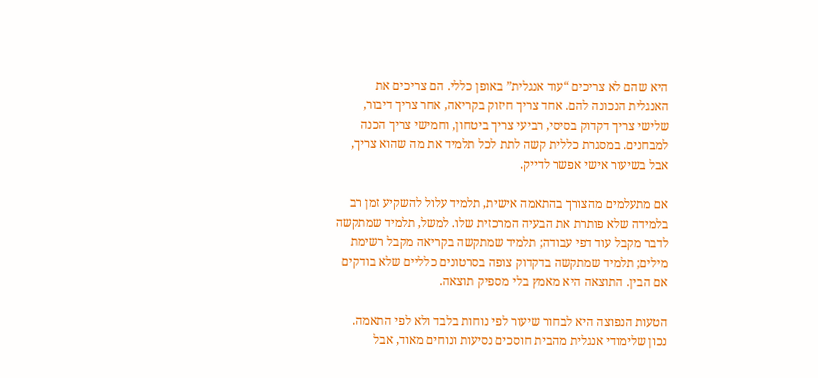היא שהם לא צריכים “עוד אנגלית” באופן כללי. הם צריכים את האנגלית הנכונה להם. אחד צריך חיזוק בקריאה, אחר צריך דיבור, שלישי צריך דקדוק בסיסי, רביעי צריך ביטחון, וחמישי צריך הכנה למבחנים. במסגרת כללית קשה לתת לכל תלמיד את מה שהוא צריך, אבל בשיעור אישי אפשר לדייק.

אם מתעלמים מהצורך בהתאמה אישית, תלמיד עלול להשקיע זמן רב בלמידה שלא פותרת את הבעיה המרכזית שלו. למשל, תלמיד שמתקשה לדבר מקבל עוד דפי עבודה; תלמיד שמתקשה בקריאה מקבל רשימת מילים; תלמיד שמתקשה בדקדוק צופה בסרטונים כלליים שלא בודקים אם הבין. התוצאה היא מאמץ בלי מספיק תוצאה.

הטעות הנפוצה היא לבחור שיעור לפי נוחות בלבד ולא לפי התאמה. נכון שלימודי אנגלית מהבית חוסכים נסיעות ונוחים מאוד, אבל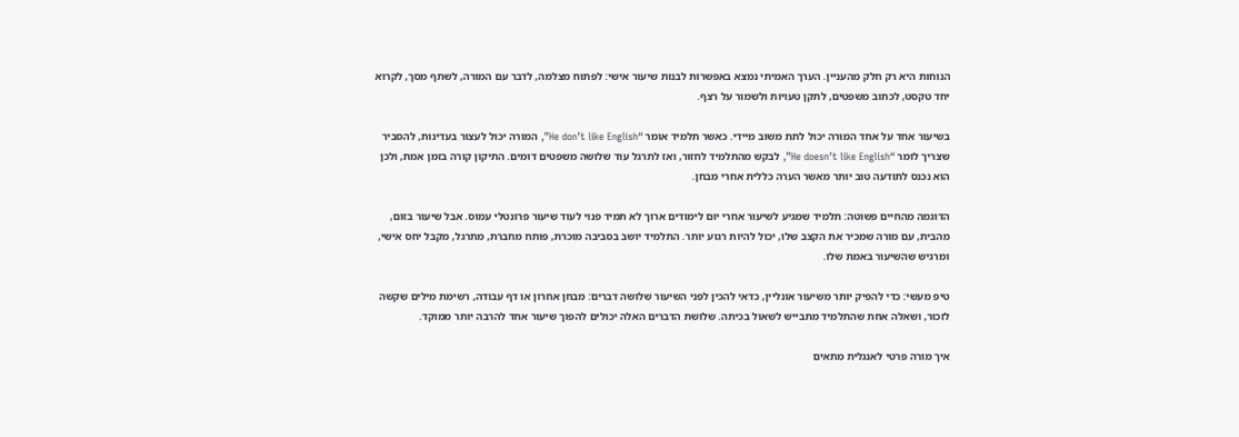הנוחות היא רק חלק מהעניין. הערך האמיתי נמצא באפשרות לבנות שיעור אישי: לפתוח מצלמה, לדבר עם המורה, לשתף מסך, לקרוא יחד טקסט, לכתוב משפטים, לתקן טעויות ולשמור על רצף.

בשיעור אחד על אחד המורה יכול לתת משוב מיידי. כאשר תלמיד אומר “He don’t like English”, המורה יכול לעצור בעדינות, להסביר שצריך לומר “He doesn’t like English”, לבקש מהתלמיד לחזור, ואז לתרגל עוד שלושה משפטים דומים. התיקון קורה בזמן אמת, ולכן הוא נכנס לתודעה טוב יותר מאשר הערה כללית אחרי מבחן.

הדוגמה מהחיים פשוטה: תלמיד שמגיע לשיעור אחרי יום לימודים ארוך לא תמיד פנוי לעוד שיעור פרונטלי עמוס. אבל שיעור בזום, מהבית, עם מורה שמכיר את הקצב שלו, יכול להיות רגוע יותר. התלמיד יושב בסביבה מוכרת, פותח מחברת, מתרגל, מקבל יחס אישי, ומרגיש שהשיעור באמת שלו.

טיפ מעשי: כדי להפיק יותר משיעור אונליין, כדאי להכין לפני השיעור שלושה דברים: מבחן אחרון או דף עבודה, רשימת מילים שקשה לזכור, ושאלה אחת שהתלמיד מתבייש לשאול בכיתה. שלושת הדברים האלה יכולים להפוך שיעור אחד להרבה יותר ממוקד.

איך מורה פרטי לאנגלית מתאים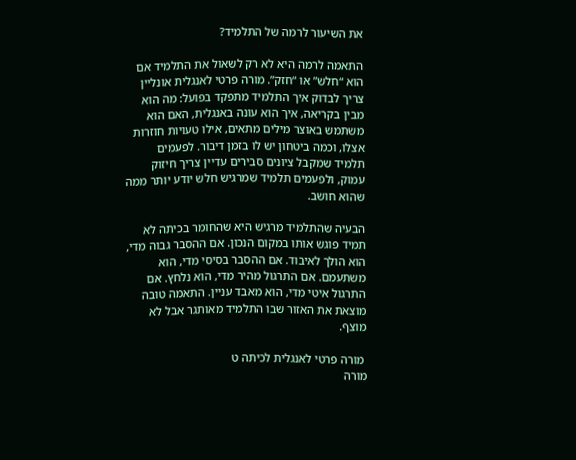את השיעור לרמה של התלמיד?

התאמה לרמה היא לא רק לשאול את התלמיד אם הוא “חלש” או “חזק”. מורה פרטי לאנגלית אונליין צריך לבדוק איך התלמיד מתפקד בפועל: מה הוא מבין בקריאה, איך הוא עונה באנגלית, האם הוא משתמש באוצר מילים מתאים, אילו טעויות חוזרות אצלו, וכמה ביטחון יש לו בזמן דיבור. לפעמים תלמיד שמקבל ציונים סבירים עדיין צריך חיזוק עמוק, ולפעמים תלמיד שמרגיש חלש יודע יותר ממה שהוא חושב.

הבעיה שהתלמיד מרגיש היא שהחומר בכיתה לא תמיד פוגש אותו במקום הנכון. אם ההסבר גבוה מדי, הוא הולך לאיבוד. אם ההסבר בסיסי מדי, הוא משתעמם. אם התרגול מהיר מדי, הוא נלחץ. אם התרגול איטי מדי, הוא מאבד עניין. התאמה טובה מוצאת את האזור שבו התלמיד מאותגר אבל לא מוצף.

 מורה פרטי לאנגלית לכיתה ט
מורה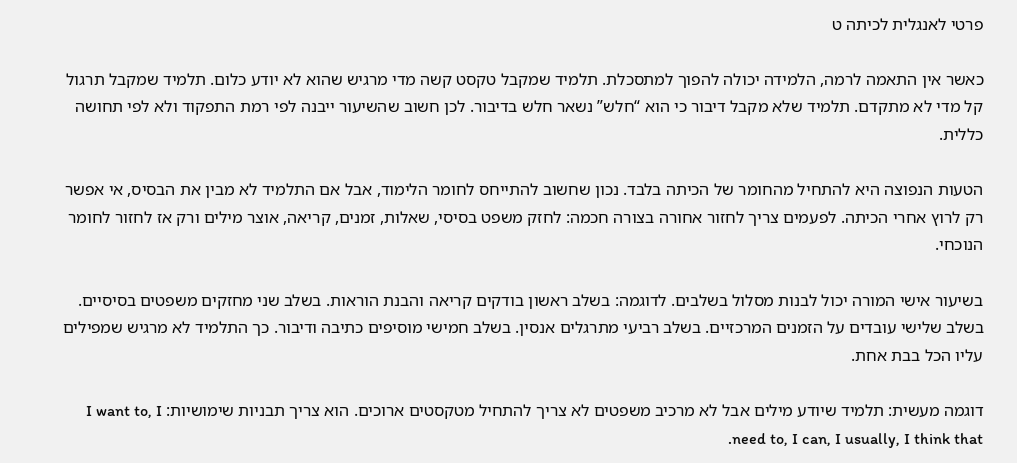פרטי לאנגלית לכיתה ט

כאשר אין התאמה לרמה, הלמידה יכולה להפוך למתסכלת. תלמיד שמקבל טקסט קשה מדי מרגיש שהוא לא יודע כלום. תלמיד שמקבל תרגול קל מדי לא מתקדם. תלמיד שלא מקבל דיבור כי הוא “חלש” נשאר חלש בדיבור. לכן חשוב שהשיעור ייבנה לפי רמת התפקוד ולא לפי תחושה כללית.

הטעות הנפוצה היא להתחיל מהחומר של הכיתה בלבד. נכון שחשוב להתייחס לחומר הלימוד, אבל אם התלמיד לא מבין את הבסיס, אי אפשר רק לרוץ אחרי הכיתה. לפעמים צריך לחזור אחורה בצורה חכמה: לחזק משפט בסיסי, שאלות, זמנים, קריאה, אוצר מילים ורק אז לחזור לחומר הנוכחי.

בשיעור אישי המורה יכול לבנות מסלול בשלבים. לדוגמה: בשלב ראשון בודקים קריאה והבנת הוראות. בשלב שני מחזקים משפטים בסיסיים. בשלב שלישי עובדים על הזמנים המרכזיים. בשלב רביעי מתרגלים אנסין. בשלב חמישי מוסיפים כתיבה ודיבור. כך התלמיד לא מרגיש שמפילים עליו הכל בבת אחת.

דוגמה מעשית: תלמיד שיודע מילים אבל לא מרכיב משפטים לא צריך להתחיל מטקסטים ארוכים. הוא צריך תבניות שימושיות: I want to, I need to, I can, I usually, I think that.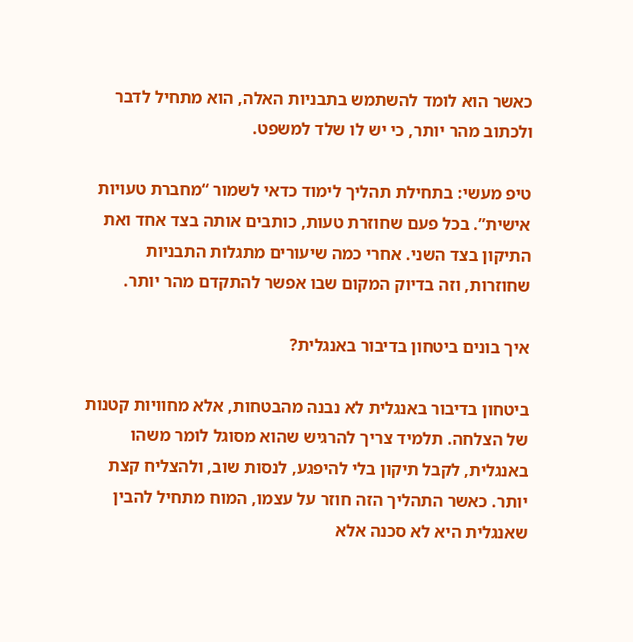כאשר הוא לומד להשתמש בתבניות האלה, הוא מתחיל לדבר ולכתוב מהר יותר, כי יש לו שלד למשפט.

טיפ מעשי: בתחילת תהליך לימוד כדאי לשמור “מחברת טעויות אישית”. בכל פעם שחוזרת טעות, כותבים אותה בצד אחד ואת התיקון בצד השני. אחרי כמה שיעורים מתגלות התבניות שחוזרות, וזה בדיוק המקום שבו אפשר להתקדם מהר יותר.

איך בונים ביטחון בדיבור באנגלית?

ביטחון בדיבור באנגלית לא נבנה מהבטחות, אלא מחוויות קטנות של הצלחה. תלמיד צריך להרגיש שהוא מסוגל לומר משהו באנגלית, לקבל תיקון בלי להיפגע, לנסות שוב, ולהצליח קצת יותר. כאשר התהליך הזה חוזר על עצמו, המוח מתחיל להבין שאנגלית היא לא סכנה אלא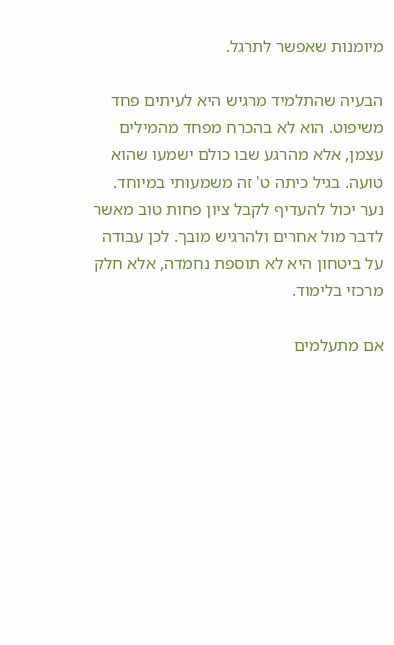מיומנות שאפשר לתרגל.

הבעיה שהתלמיד מרגיש היא לעיתים פחד משיפוט. הוא לא בהכרח מפחד מהמילים עצמן, אלא מהרגע שבו כולם ישמעו שהוא טועה. בגיל כיתה ט' זה משמעותי במיוחד. נער יכול להעדיף לקבל ציון פחות טוב מאשר לדבר מול אחרים ולהרגיש מובך. לכן עבודה על ביטחון היא לא תוספת נחמדה, אלא חלק מרכזי בלימוד.

אם מתעלמים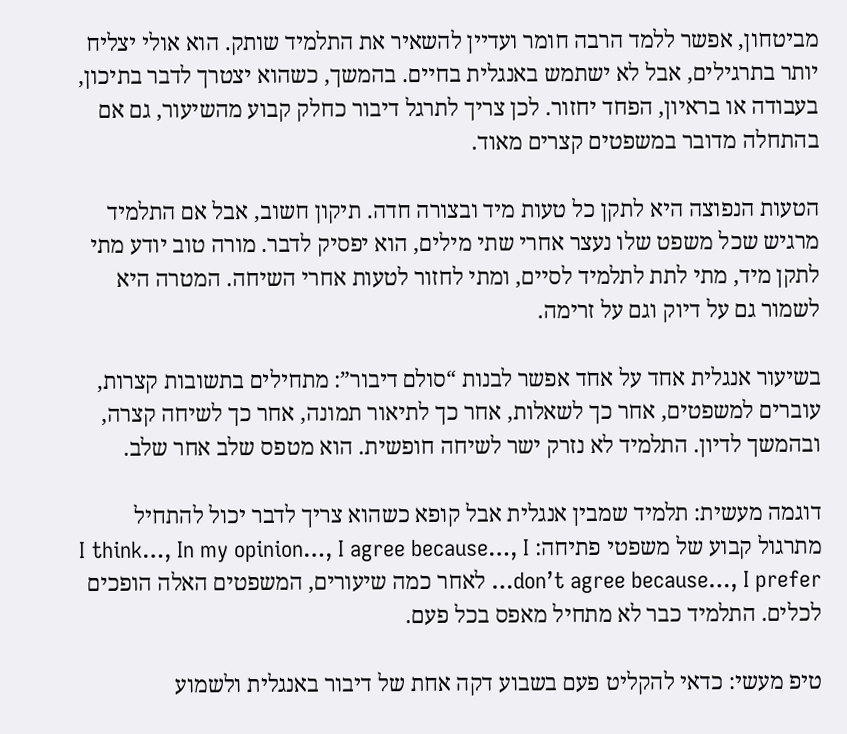מביטחון, אפשר ללמד הרבה חומר ועדיין להשאיר את התלמיד שותק. הוא אולי יצליח יותר בתרגילים, אבל לא ישתמש באנגלית בחיים. בהמשך, כשהוא יצטרך לדבר בתיכון, בעבודה או בראיון, הפחד יחזור. לכן צריך לתרגל דיבור כחלק קבוע מהשיעור, גם אם בהתחלה מדובר במשפטים קצרים מאוד.

הטעות הנפוצה היא לתקן כל טעות מיד ובצורה חדה. תיקון חשוב, אבל אם התלמיד מרגיש שכל משפט שלו נעצר אחרי שתי מילים, הוא יפסיק לדבר. מורה טוב יודע מתי לתקן מיד, מתי לתת לתלמיד לסיים, ומתי לחזור לטעות אחרי השיחה. המטרה היא לשמור גם על דיוק וגם על זרימה.

בשיעור אנגלית אחד על אחד אפשר לבנות “סולם דיבור”: מתחילים בתשובות קצרות, עוברים למשפטים, אחר כך לשאלות, אחר כך לתיאור תמונה, אחר כך לשיחה קצרה, ובהמשך לדיון. התלמיד לא נזרק ישר לשיחה חופשית. הוא מטפס שלב אחר שלב.

דוגמה מעשית: תלמיד שמבין אנגלית אבל קופא כשהוא צריך לדבר יכול להתחיל מתרגול קבוע של משפטי פתיחה: I think…, In my opinion…, I agree because…, I don’t agree because…, I prefer… לאחר כמה שיעורים, המשפטים האלה הופכים לכלים. התלמיד כבר לא מתחיל מאפס בכל פעם.

טיפ מעשי: כדאי להקליט פעם בשבוע דקה אחת של דיבור באנגלית ולשמוע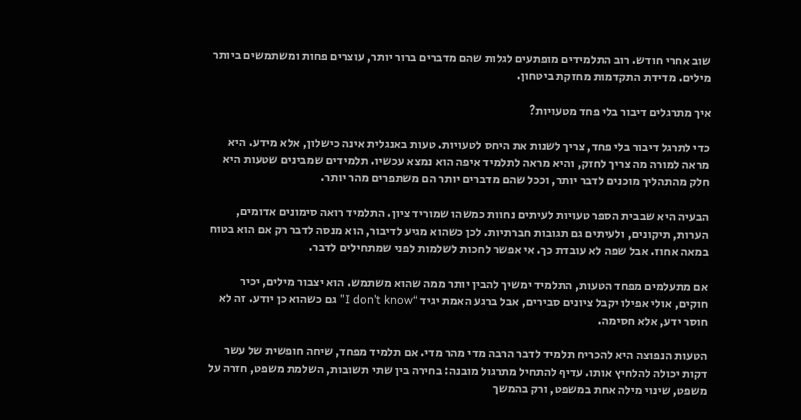שוב אחרי חודש. רוב התלמידים מופתעים לגלות שהם מדברים ברור יותר, עוצרים פחות ומשתמשים ביותר מילים. מדידת התקדמות מחזקת ביטחון.

איך מתרגלים דיבור בלי פחד מטעויות?

כדי לתרגל דיבור בלי פחד, צריך לשנות את היחס לטעויות. טעות באנגלית אינה כישלון, אלא מידע. היא מראה למורה מה צריך לחזק, והיא מראה לתלמיד איפה הוא נמצא עכשיו. תלמידים שמבינים שטעות היא חלק מהתהליך מוכנים לדבר יותר, וככל שהם מדברים יותר הם משתפרים מהר יותר.

הבעיה היא שבבית הספר טעויות לעיתים נחוות כמשהו שמוריד ציון. התלמיד רואה סימונים אדומים, הערות, תיקונים, ולעיתים גם תגובות חברתיות. לכן כשהוא מגיע לדיבור, הוא מנסה לדבר רק אם הוא בטוח במאה אחוז. אבל שפה לא עובדת כך. אי אפשר לחכות לשלמות לפני שמתחילים לדבר.

אם מתעלמים מפחד הטעות, התלמיד ימשיך להבין יותר ממה שהוא משתמש. הוא יצבור מילים, יכיר חוקים, אולי אפילו יקבל ציונים סבירים, אבל ברגע האמת יגיד “I don’t know” גם כשהוא כן יודע. זה לא חוסר ידע, אלא חסימה.

הטעות הנפוצה היא להכריח תלמיד לדבר הרבה מדי מהר מדי. אם תלמיד מפחד, שיחה חופשית של עשר דקות יכולה להלחיץ אותו. עדיף להתחיל מתרגול מובנה: בחירה בין שתי תשובות, השלמת משפט, חזרה על משפט, שינוי מילה אחת במשפט, ורק בהמשך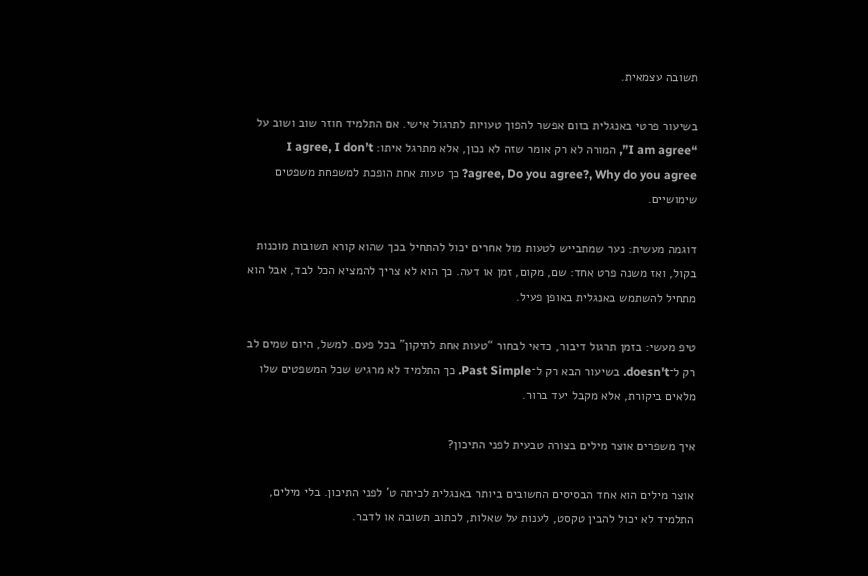תשובה עצמאית.

בשיעור פרטי באנגלית בזום אפשר להפוך טעויות לתרגול אישי. אם התלמיד חוזר שוב ושוב על “I am agree”, המורה לא רק אומר שזה לא נכון, אלא מתרגל איתו: I agree, I don’t agree, Do you agree?, Why do you agree? כך טעות אחת הופכת למשפחת משפטים שימושיים.

דוגמה מעשית: נער שמתבייש לטעות מול אחרים יכול להתחיל בכך שהוא קורא תשובות מוכנות בקול, ואז משנה פרט אחד: שם, מקום, זמן או דעה. כך הוא לא צריך להמציא הכל לבד, אבל הוא מתחיל להשתמש באנגלית באופן פעיל.

טיפ מעשי: בזמן תרגול דיבור, כדאי לבחור “טעות אחת לתיקון” בכל פעם. למשל, היום שמים לב רק ל־doesn't. בשיעור הבא רק ל־Past Simple. כך התלמיד לא מרגיש שכל המשפטים שלו מלאים ביקורת, אלא מקבל יעד ברור.

איך משפרים אוצר מילים בצורה טבעית לפני התיכון?

אוצר מילים הוא אחד הבסיסים החשובים ביותר באנגלית לכיתה ט' לפני התיכון. בלי מילים, התלמיד לא יכול להבין טקסט, לענות על שאלות, לכתוב תשובה או לדבר.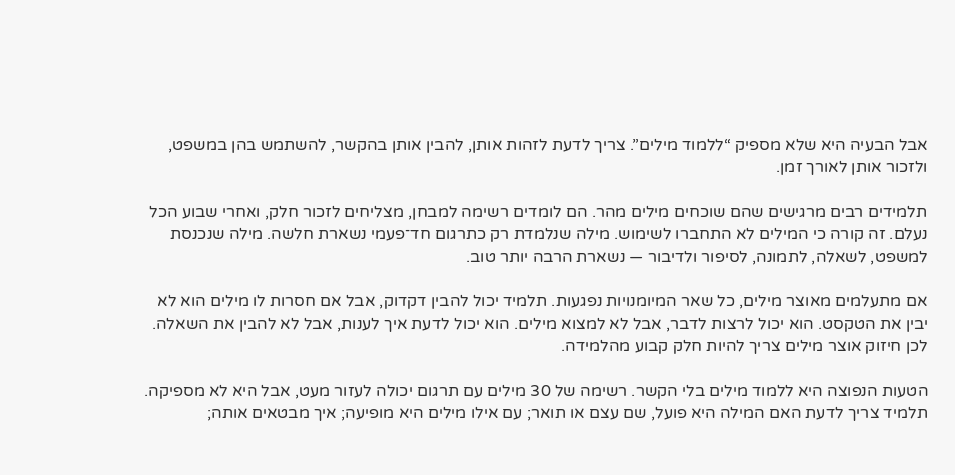אבל הבעיה היא שלא מספיק “ללמוד מילים”. צריך לדעת לזהות אותן, להבין אותן בהקשר, להשתמש בהן במשפט, ולזכור אותן לאורך זמן.

תלמידים רבים מרגישים שהם שוכחים מילים מהר. הם לומדים רשימה למבחן, מצליחים לזכור חלק, ואחרי שבוע הכל נעלם. זה קורה כי המילים לא התחברו לשימוש. מילה שנלמדת רק כתרגום חד־פעמי נשארת חלשה. מילה שנכנסת למשפט, לשאלה, לתמונה, לסיפור ולדיבור — נשארת הרבה יותר טוב.

אם מתעלמים מאוצר מילים, כל שאר המיומנויות נפגעות. תלמיד יכול להבין דקדוק, אבל אם חסרות לו מילים הוא לא יבין את הטקסט. הוא יכול לרצות לדבר, אבל לא למצוא מילים. הוא יכול לדעת איך לענות, אבל לא להבין את השאלה. לכן חיזוק אוצר מילים צריך להיות חלק קבוע מהלמידה.

הטעות הנפוצה היא ללמוד מילים בלי הקשר. רשימה של 30 מילים עם תרגום יכולה לעזור מעט, אבל היא לא מספיקה. תלמיד צריך לדעת האם המילה היא פועל, שם עצם או תואר; עם אילו מילים היא מופיעה; איך מבטאים אותה;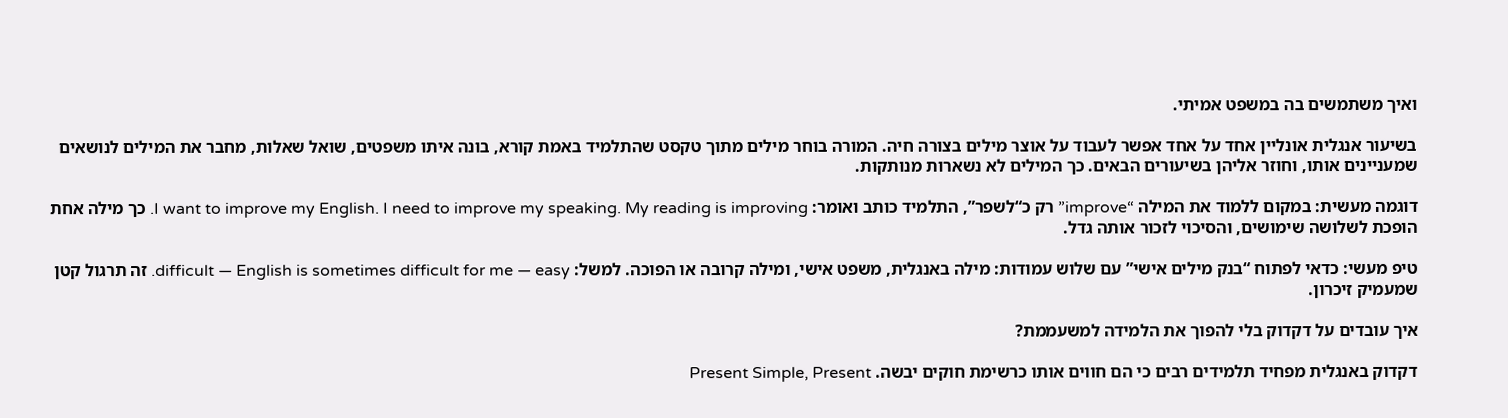ואיך משתמשים בה במשפט אמיתי.

בשיעור אנגלית אונליין אחד על אחד אפשר לעבוד על אוצר מילים בצורה חיה. המורה בוחר מילים מתוך טקסט שהתלמיד באמת קורא, בונה איתו משפטים, שואל שאלות, מחבר את המילים לנושאים שמעניינים אותו, וחוזר אליהן בשיעורים הבאים. כך המילים לא נשארות מנותקות.

דוגמה מעשית: במקום ללמוד את המילה “improve” רק כ“לשפר”, התלמיד כותב ואומר: I want to improve my English. I need to improve my speaking. My reading is improving. כך מילה אחת הופכת לשלושה שימושים, והסיכוי לזכור אותה גדל.

טיפ מעשי: כדאי לפתוח “בנק מילים אישי” עם שלוש עמודות: מילה באנגלית, משפט אישי, ומילה קרובה או הפוכה. למשל: difficult — English is sometimes difficult for me — easy. זה תרגול קטן שמעמיק זיכרון.

איך עובדים על דקדוק בלי להפוך את הלמידה למשעממת?

דקדוק באנגלית מפחיד תלמידים רבים כי הם חווים אותו כרשימת חוקים יבשה. Present Simple, Present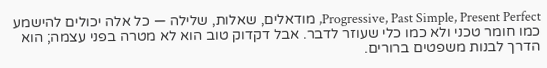Progressive, Past Simple, Present Perfect, מודאלים, שאלות, שלילה — כל אלה יכולים להישמע כמו חומר טכני ולא כמו כלי שעוזר לדבר. אבל דקדוק טוב הוא לא מטרה בפני עצמה; הוא הדרך לבנות משפטים ברורים.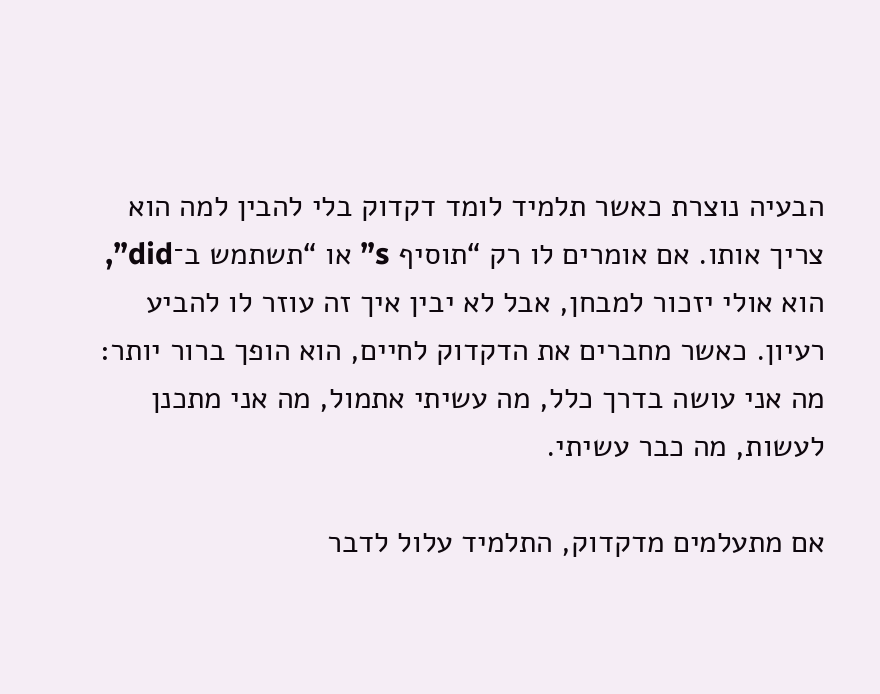הבעיה נוצרת כאשר תלמיד לומד דקדוק בלי להבין למה הוא צריך אותו. אם אומרים לו רק “תוסיף s” או “תשתמש ב־did”, הוא אולי יזכור למבחן, אבל לא יבין איך זה עוזר לו להביע רעיון. כאשר מחברים את הדקדוק לחיים, הוא הופך ברור יותר: מה אני עושה בדרך כלל, מה עשיתי אתמול, מה אני מתכנן לעשות, מה כבר עשיתי.

אם מתעלמים מדקדוק, התלמיד עלול לדבר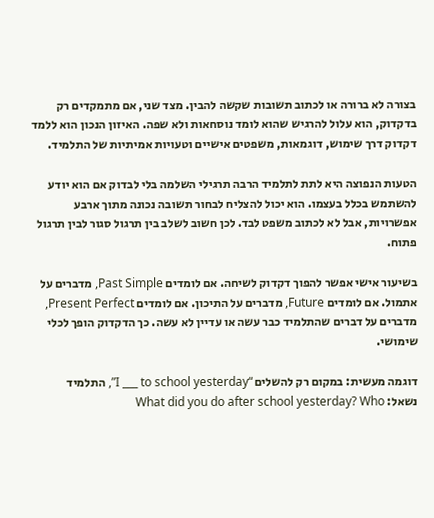בצורה לא ברורה או לכתוב תשובות שקשה להבין. מצד שני, אם מתמקדים רק בדקדוק, הוא עלול להרגיש שהוא לומד נוסחאות ולא שפה. האיזון הנכון הוא ללמד דקדוק דרך שימוש, דוגמאות, משפטים אישיים וטעויות אמיתיות של התלמיד.

הטעות הנפוצה היא לתת לתלמיד הרבה תרגילי השלמה בלי לבדוק אם הוא יודע להשתמש בכלל בעצמו. הוא יכול להצליח לבחור תשובה נכונה מתוך ארבע אפשרויות, אבל לא לכתוב משפט לבד. לכן חשוב לשלב בין תרגול סגור לבין תרגול פתוח.

בשיעור אישי אפשר להפוך דקדוק לשיחה. אם לומדים Past Simple, מדברים על אתמול. אם לומדים Future, מדברים על התיכון. אם לומדים Present Perfect, מדברים על דברים שהתלמיד כבר עשה או עדיין לא עשה. כך הדקדוק הופך לכלי שימושי.

דוגמה מעשית: במקום רק להשלים “I ___ to school yesterday”, התלמיד נשאל: What did you do after school yesterday? Who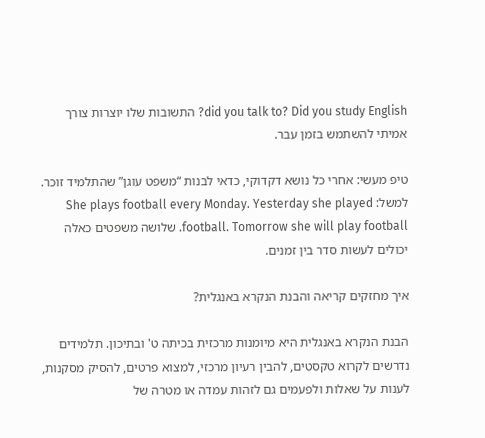did you talk to? Did you study English? התשובות שלו יוצרות צורך אמיתי להשתמש בזמן עבר.

טיפ מעשי: אחרי כל נושא דקדוקי, כדאי לבנות “משפט עוגן” שהתלמיד זוכר. למשל: She plays football every Monday. Yesterday she played football. Tomorrow she will play football. שלושה משפטים כאלה יכולים לעשות סדר בין זמנים.

איך מחזקים קריאה והבנת הנקרא באנגלית?

הבנת הנקרא באנגלית היא מיומנות מרכזית בכיתה ט' ובתיכון. תלמידים נדרשים לקרוא טקסטים, להבין רעיון מרכזי, למצוא פרטים, להסיק מסקנות, לענות על שאלות ולפעמים גם לזהות עמדה או מטרה של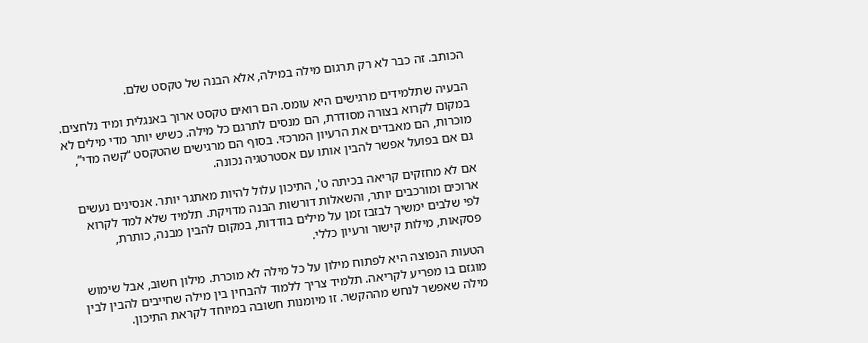הכותב. זה כבר לא רק תרגום מילה במילה, אלא הבנה של טקסט שלם.

הבעיה שתלמידים מרגישים היא עומס. הם רואים טקסט ארוך באנגלית ומיד נלחצים. במקום לקרוא בצורה מסודרת, הם מנסים לתרגם כל מילה. כשיש יותר מדי מילים לא מוכרות, הם מאבדים את הרעיון המרכזי. בסוף הם מרגישים שהטקסט “קשה מדי”, גם אם בפועל אפשר להבין אותו עם אסטרטגיה נכונה.

אם לא מחזקים קריאה בכיתה ט', התיכון עלול להיות מאתגר יותר. אנסינים נעשים ארוכים ומורכבים יותר, והשאלות דורשות הבנה מדויקת. תלמיד שלא למד לקרוא לפי שלבים ימשיך לבזבז זמן על מילים בודדות, במקום להבין מבנה, כותרת, פסקאות, מילות קישור ורעיון כללי.

הטעות הנפוצה היא לפתוח מילון על כל מילה לא מוכרת. מילון חשוב, אבל שימוש מוגזם בו מפריע לקריאה. תלמיד צריך ללמוד להבחין בין מילה שחייבים להבין לבין מילה שאפשר לנחש מההקשר. זו מיומנות חשובה במיוחד לקראת התיכון.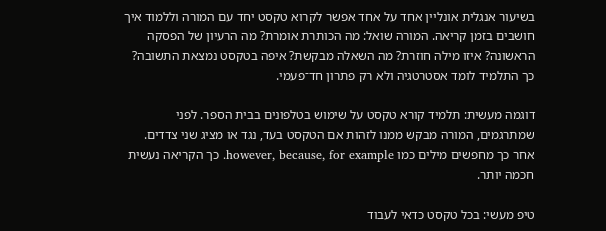בשיעור אנגלית אונליין אחד על אחד אפשר לקרוא טקסט יחד עם המורה וללמוד איך חושבים בזמן קריאה. המורה שואל: מה הכותרת אומרת? מה הרעיון של הפסקה הראשונה? איזו מילה חוזרת? מה השאלה מבקשת? איפה בטקסט נמצאת התשובה? כך התלמיד לומד אסטרטגיה ולא רק פתרון חד־פעמי.

דוגמה מעשית: תלמיד קורא טקסט על שימוש בטלפונים בבית הספר. לפני שמתרגמים, המורה מבקש ממנו לזהות אם הטקסט בעד, נגד או מציג שני צדדים. אחר כך מחפשים מילים כמו however, because, for example. כך הקריאה נעשית חכמה יותר.

טיפ מעשי: בכל טקסט כדאי לעבוד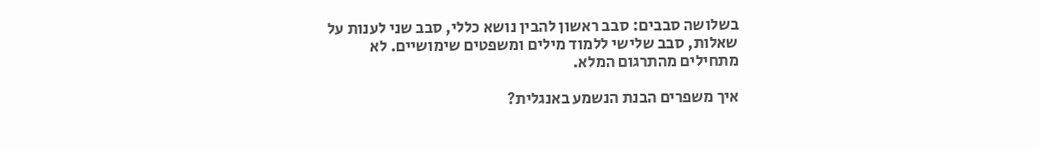בשלושה סבבים: סבב ראשון להבין נושא כללי, סבב שני לענות על שאלות, סבב שלישי ללמוד מילים ומשפטים שימושיים. לא מתחילים מהתרגום המלא.

איך משפרים הבנת הנשמע באנגלית?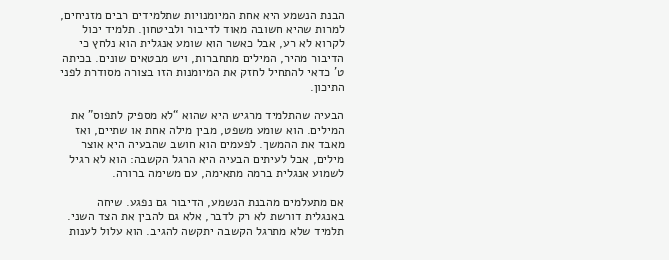הבנת הנשמע היא אחת המיומנויות שתלמידים רבים מזניחים, למרות שהיא חשובה מאוד לדיבור ולביטחון. תלמיד יכול לקרוא לא רע, אבל כאשר הוא שומע אנגלית הוא נלחץ כי הדיבור מהיר, המילים מתחברות, ויש מבטאים שונים. בכיתה ט' כדאי להתחיל לחזק את המיומנות הזו בצורה מסודרת לפני התיכון.

הבעיה שהתלמיד מרגיש היא שהוא “לא מספיק לתפוס” את המילים. הוא שומע משפט, מבין מילה אחת או שתיים, ואז מאבד את ההמשך. לפעמים הוא חושב שהבעיה היא אוצר מילים, אבל לעיתים הבעיה היא הרגל הקשבה: הוא לא רגיל לשמוע אנגלית ברמה מתאימה, עם משימה ברורה.

אם מתעלמים מהבנת הנשמע, הדיבור גם נפגע. שיחה באנגלית דורשת לא רק לדבר, אלא גם להבין את הצד השני. תלמיד שלא מתרגל הקשבה יתקשה להגיב. הוא עלול לענות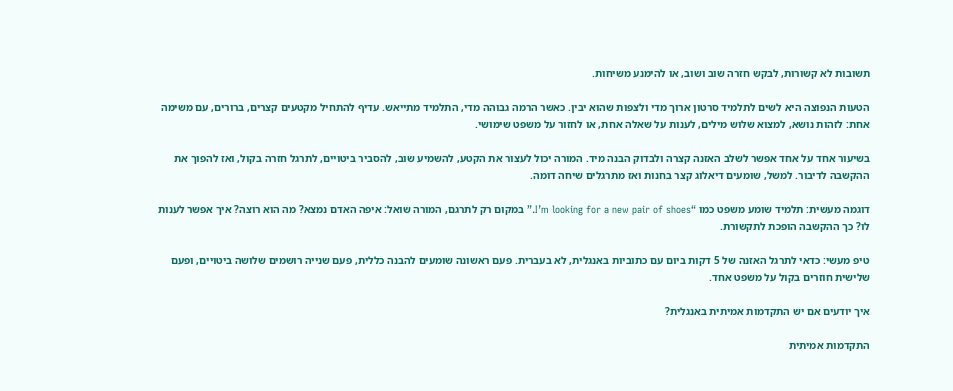תשובות לא קשורות, לבקש חזרה שוב ושוב, או להימנע משיחות.

הטעות הנפוצה היא לשים לתלמיד סרטון ארוך מדי ולצפות שהוא יבין. כאשר הרמה גבוהה מדי, התלמיד מתייאש. עדיף להתחיל מקטעים קצרים, ברורים, עם משימה אחת: לזהות נושא, למצוא שלוש מילים, לענות על שאלה אחת, או לחזור על משפט שימושי.

בשיעור אחד על אחד אפשר לשלב האזנה קצרה ולבדוק הבנה מיד. המורה יכול לעצור את הקטע, להשמיע שוב, להסביר ביטויים, לתרגל חזרה בקול, ואז להפוך את ההקשבה לדיבור. למשל, שומעים דיאלוג קצר בחנות ואז מתרגלים שיחה דומה.

דוגמה מעשית: תלמיד שומע משפט כמו “I’m looking for a new pair of shoes.” במקום רק לתרגם, המורה שואל: איפה האדם נמצא? מה הוא רוצה? איך אפשר לענות לו? כך ההקשבה הופכת לתקשורת.

טיפ מעשי: כדאי לתרגל האזנה של 5 דקות ביום עם כתוביות באנגלית, לא בעברית. פעם ראשונה שומעים להבנה כללית, פעם שנייה רושמים שלושה ביטויים, ופעם שלישית חוזרים בקול על משפט אחד.

איך יודעים אם יש התקדמות אמיתית באנגלית?

התקדמות אמיתית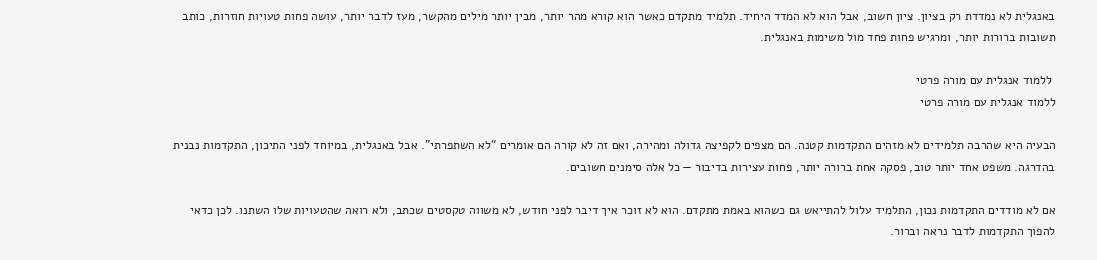באנגלית לא נמדדת רק בציון. ציון חשוב, אבל הוא לא המדד היחיד. תלמיד מתקדם כאשר הוא קורא מהר יותר, מבין יותר מילים מהקשר, מעז לדבר יותר, עושה פחות טעויות חוזרות, כותב תשובות ברורות יותר, ומרגיש פחות פחד מול משימות באנגלית.

 ללמוד אנגלית עם מורה פרטי
ללמוד אנגלית עם מורה פרטי

הבעיה היא שהרבה תלמידים לא מזהים התקדמות קטנה. הם מצפים לקפיצה גדולה ומהירה, ואם זה לא קורה הם אומרים “לא השתפרתי”. אבל באנגלית, במיוחד לפני התיכון, התקדמות נבנית בהדרגה. משפט אחד יותר טוב, פסקה אחת ברורה יותר, פחות עצירות בדיבור — כל אלה סימנים חשובים.

אם לא מודדים התקדמות נכון, התלמיד עלול להתייאש גם כשהוא באמת מתקדם. הוא לא זוכר איך דיבר לפני חודש, לא משווה טקסטים שכתב, ולא רואה שהטעויות שלו השתנו. לכן כדאי להפוך התקדמות לדבר נראה וברור.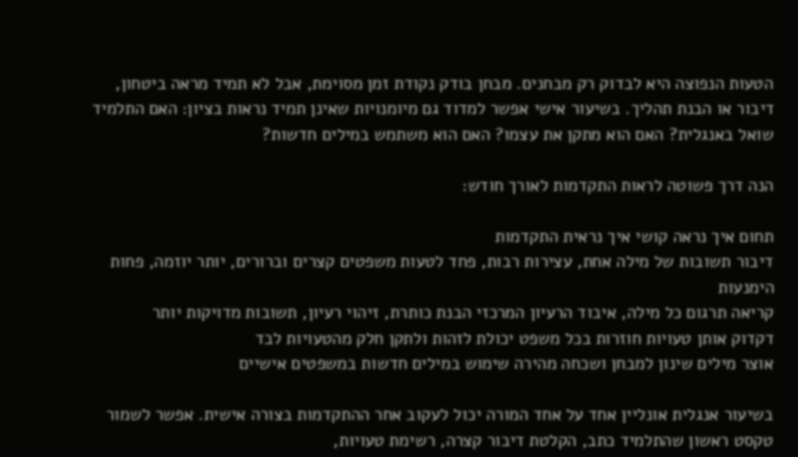הטעות הנפוצה היא לבדוק רק מבחנים. מבחן בודק נקודת זמן מסוימת, אבל לא תמיד מראה ביטחון, דיבור או הבנת תהליך. בשיעור אישי אפשר למדוד גם מיומנויות שאינן תמיד נראות בציון: האם התלמיד שואל באנגלית? האם הוא מתקן את עצמו? האם הוא משתמש במילים חדשות?

הנה דרך פשוטה לראות התקדמות לאורך חודש:

תחום איך נראה קושי איך נראית התקדמות
דיבור תשובות של מילה אחת, עצירות רבות, פחד לטעות משפטים קצרים וברורים, יותר יוזמה, פחות הימנעות
קריאה תרגום כל מילה, איבוד הרעיון המרכזי הבנת כותרת, זיהוי רעיון, תשובות מדויקות יותר
דקדוק אותן טעויות חוזרות בכל משפט יכולת לזהות ולתקן חלק מהטעויות לבד
אוצר מילים שינון למבחן ושכחה מהירה שימוש במילים חדשות במשפטים אישיים

בשיעור אנגלית אונליין אחד על אחד המורה יכול לעקוב אחר ההתקדמות בצורה אישית. אפשר לשמור טקסט ראשון שהתלמיד כתב, הקלטת דיבור קצרה, רשימת טעויות,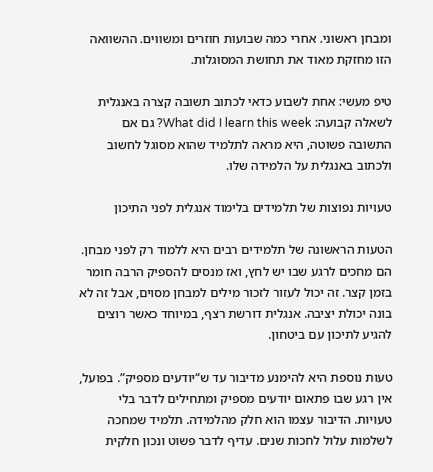ומבחן ראשוני. אחרי כמה שבועות חוזרים ומשווים. ההשוואה הזו מחזקת מאוד את תחושת המסוגלות.

טיפ מעשי: אחת לשבוע כדאי לכתוב תשובה קצרה באנגלית לשאלה קבועה: What did I learn this week? גם אם התשובה פשוטה, היא מראה לתלמיד שהוא מסוגל לחשוב ולכתוב באנגלית על הלמידה שלו.

טעויות נפוצות של תלמידים בלימוד אנגלית לפני התיכון

הטעות הראשונה של תלמידים רבים היא ללמוד רק לפני מבחן. הם מחכים לרגע שבו יש לחץ, ואז מנסים להספיק הרבה חומר בזמן קצר. זה יכול לעזור לזכור מילים למבחן מסוים, אבל זה לא בונה יכולת יציבה. אנגלית דורשת רצף, במיוחד כאשר רוצים להגיע לתיכון עם ביטחון.

טעות נוספת היא להימנע מדיבור עד ש“יודעים מספיק”. בפועל, אין רגע שבו פתאום יודעים מספיק ומתחילים לדבר בלי טעויות. הדיבור עצמו הוא חלק מהלמידה. תלמיד שמחכה לשלמות עלול לחכות שנים. עדיף לדבר פשוט ונכון חלקית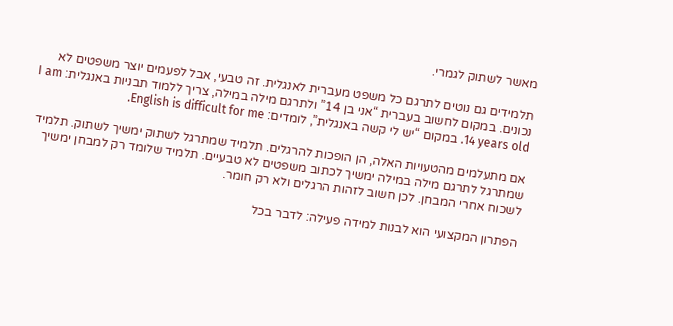מאשר לשתוק לגמרי.

תלמידים גם נוטים לתרגם כל משפט מעברית לאנגלית. זה טבעי, אבל לפעמים יוצר משפטים לא נכונים. במקום לחשוב בעברית “אני בן 14” ולתרגם מילה במילה, צריך ללמוד תבניות באנגלית: I am 14 years old. במקום “יש לי קשה באנגלית”, לומדים: English is difficult for me.

אם מתעלמים מהטעויות האלה, הן הופכות להרגלים. תלמיד שמתרגל לשתוק ימשיך לשתוק. תלמיד שמתרגל לתרגם מילה במילה ימשיך לכתוב משפטים לא טבעיים. תלמיד שלומד רק למבחן ימשיך לשכוח אחרי המבחן. לכן חשוב לזהות הרגלים ולא רק חומר.

הפתרון המקצועי הוא לבנות למידה פעילה: לדבר בכל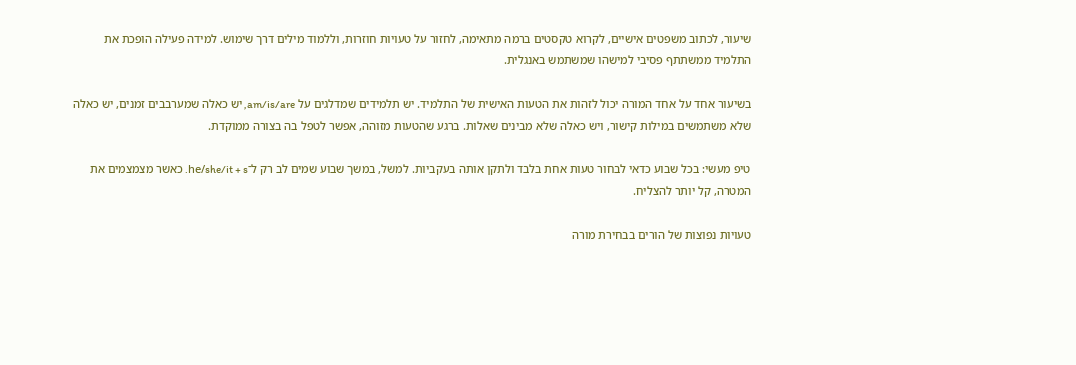שיעור, לכתוב משפטים אישיים, לקרוא טקסטים ברמה מתאימה, לחזור על טעויות חוזרות, וללמוד מילים דרך שימוש. למידה פעילה הופכת את התלמיד ממשתתף פסיבי למישהו שמשתמש באנגלית.

בשיעור אחד על אחד המורה יכול לזהות את הטעות האישית של התלמיד. יש תלמידים שמדלגים על am/is/are, יש כאלה שמערבבים זמנים, יש כאלה שלא משתמשים במילות קישור, ויש כאלה שלא מבינים שאלות. ברגע שהטעות מזוהה, אפשר לטפל בה בצורה ממוקדת.

טיפ מעשי: בכל שבוע כדאי לבחור טעות אחת בלבד ולתקן אותה בעקביות. למשל, במשך שבוע שמים לב רק ל־he/she/it + s. כאשר מצמצמים את המטרה, קל יותר להצליח.

טעויות נפוצות של הורים בבחירת מורה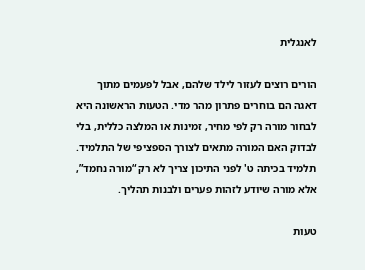לאנגלית

הורים רוצים לעזור לילד שלהם, אבל לפעמים מתוך דאגה הם בוחרים פתרון מהר מדי. הטעות הראשונה היא לבחור מורה רק לפי מחיר, זמינות או המלצה כללית, בלי לבדוק האם המורה מתאים לצורך הספציפי של התלמיד. תלמיד בכיתה ט' לפני התיכון צריך לא רק “מורה נחמד”, אלא מורה שיודע לזהות פערים ולבנות תהליך.

טעות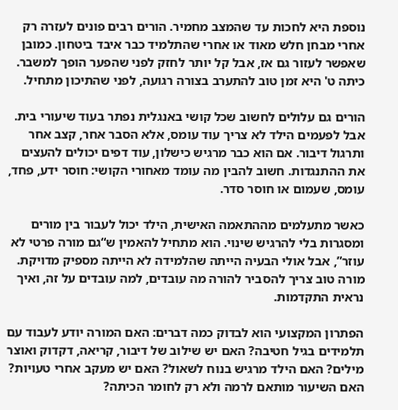נוספת היא לחכות עד שהמצב מחמיר. הורים רבים פונים לעזרה רק אחרי מבחן חלש מאוד או אחרי שהתלמיד כבר איבד ביטחון. כמובן שאפשר לעזור גם אז, אבל קל יותר לחזק לפני שהפער הופך למשבר. כיתה ט' היא זמן טוב להתערב בצורה רגועה, לפני שהתיכון מתחיל.

הורים גם עלולים לחשוב שכל קושי באנגלית נפתר בעוד שיעורי בית. אבל לפעמים הילד לא צריך עוד עומס, אלא הסבר אחר, קצב אחר ותרגול דיבור. אם הוא כבר מרגיש כישלון, עוד דפים יכולים להעצים את ההתנגדות. חשוב להבין מה עומד מאחורי הקושי: חוסר ידע, פחד, עומס, שעמום או חוסר סדר.

כאשר מתעלמים מההתאמה האישית, הילד יכול לעבור בין מורים ומסגרות בלי להרגיש שינוי. הוא מתחיל להאמין ש“גם מורה פרטי לא עוזר”, אבל אולי הבעיה הייתה שהלמידה לא הייתה מספיק מדויקת. מורה טוב צריך להסביר להורה מה עובדים, למה עובדים על זה, ואיך נראית התקדמות.

הפתרון המקצועי הוא לבדוק כמה דברים: האם המורה יודע לעבוד עם תלמידים בגיל חטיבה? האם יש שילוב של דיבור, קריאה, דקדוק ואוצר מילים? האם הילד מרגיש בנוח לשאול? האם יש מעקב אחרי טעויות? האם השיעור מותאם לרמה ולא רק לחומר הכיתה?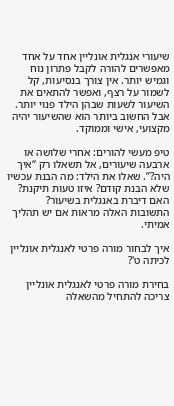שיעורי אנגלית אונליין אחד על אחד מאפשרים להורה לקבל פתרון נוח וגמיש יותר. אין צורך בנסיעות, קל לשמור על רצף, ואפשר להתאים את השיעור לשעות שבהן הילד פנוי יותר. אבל החשוב ביותר הוא שהשיעור יהיה מקצועי, אישי וממוקד.

טיפ מעשי להורים: אחרי שלושה או ארבעה שיעורים, אל תשאלו רק “איך היה?”. שאלו את הילד: מה הבנת עכשיו שלא הבנת קודם? איזו טעות תיקנת? האם דיברת באנגלית בשיעור? התשובות האלה מראות אם יש תהליך אמיתי.

איך לבחור מורה פרטי לאנגלית אונליין לכיתה ט'?

בחירת מורה פרטי לאנגלית אונליין צריכה להתחיל מהשאלה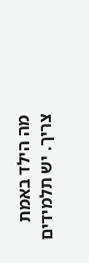מה הילד באמת צריך. יש תלמידים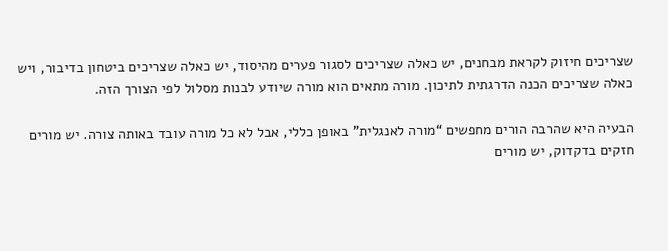שצריכים חיזוק לקראת מבחנים, יש כאלה שצריכים לסגור פערים מהיסוד, יש כאלה שצריכים ביטחון בדיבור, ויש כאלה שצריכים הכנה הדרגתית לתיכון. מורה מתאים הוא מורה שיודע לבנות מסלול לפי הצורך הזה.

הבעיה היא שהרבה הורים מחפשים “מורה לאנגלית” באופן כללי, אבל לא כל מורה עובד באותה צורה. יש מורים חזקים בדקדוק, יש מורים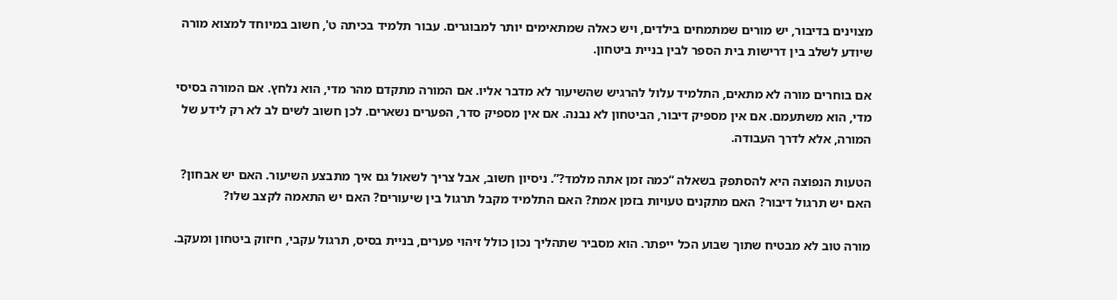מצוינים בדיבור, יש מורים שמתמחים בילדים, ויש כאלה שמתאימים יותר למבוגרים. עבור תלמיד בכיתה ט', חשוב במיוחד למצוא מורה שיודע לשלב בין דרישות בית הספר לבין בניית ביטחון.

אם בוחרים מורה לא מתאים, התלמיד עלול להרגיש שהשיעור לא מדבר אליו. אם המורה מתקדם מהר מדי, הוא נלחץ. אם המורה בסיסי מדי, הוא משתעמם. אם אין מספיק דיבור, הביטחון לא נבנה. אם אין מספיק סדר, הפערים נשארים. לכן חשוב לשים לב לא רק לידע של המורה, אלא לדרך העבודה.

הטעות הנפוצה היא להסתפק בשאלה “כמה זמן אתה מלמד?”. ניסיון חשוב, אבל צריך לשאול גם איך מתבצע השיעור. האם יש אבחון? האם יש תרגול דיבור? האם מתקנים טעויות בזמן אמת? האם התלמיד מקבל תרגול בין שיעורים? האם יש התאמה לקצב שלו?

מורה טוב לא מבטיח שתוך שבוע הכל ייפתר. הוא מסביר שתהליך נכון כולל זיהוי פערים, בניית בסיס, תרגול עקבי, חיזוק ביטחון ומעקב.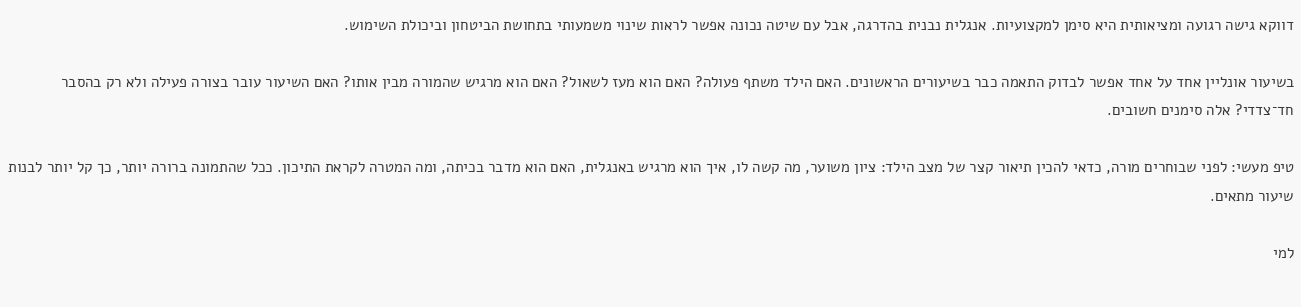דווקא גישה רגועה ומציאותית היא סימן למקצועיות. אנגלית נבנית בהדרגה, אבל עם שיטה נכונה אפשר לראות שינוי משמעותי בתחושת הביטחון וביכולת השימוש.

בשיעור אונליין אחד על אחד אפשר לבדוק התאמה כבר בשיעורים הראשונים. האם הילד משתף פעולה? האם הוא מעז לשאול? האם הוא מרגיש שהמורה מבין אותו? האם השיעור עובר בצורה פעילה ולא רק בהסבר חד־צדדי? אלה סימנים חשובים.

טיפ מעשי: לפני שבוחרים מורה, כדאי להכין תיאור קצר של מצב הילד: ציון משוער, מה קשה לו, איך הוא מרגיש באנגלית, האם הוא מדבר בכיתה, ומה המטרה לקראת התיכון. ככל שהתמונה ברורה יותר, כך קל יותר לבנות שיעור מתאים.

למי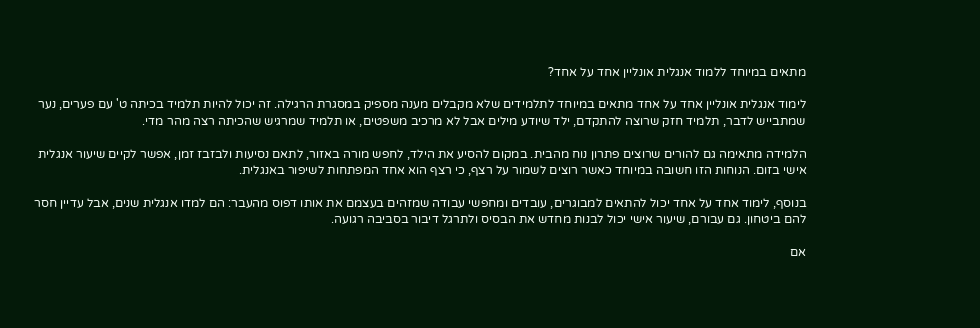מתאים במיוחד ללמוד אנגלית אונליין אחד על אחד?

לימוד אנגלית אונליין אחד על אחד מתאים במיוחד לתלמידים שלא מקבלים מענה מספיק במסגרת הרגילה. זה יכול להיות תלמיד בכיתה ט' עם פערים, נער שמתבייש לדבר, תלמיד חזק שרוצה להתקדם, ילד שיודע מילים אבל לא מרכיב משפטים, או תלמיד שמרגיש שהכיתה רצה מהר מדי.

הלמידה מתאימה גם להורים שרוצים פתרון נוח מהבית. במקום להסיע את הילד, לחפש מורה באזור, לתאם נסיעות ולבזבז זמן, אפשר לקיים שיעור אנגלית אישי בזום. הנוחות הזו חשובה במיוחד כאשר רוצים לשמור על רצף, כי רצף הוא אחד המפתחות לשיפור באנגלית.

בנוסף, לימוד אחד על אחד יכול להתאים למבוגרים, עובדים ומחפשי עבודה שמזהים בעצמם את אותו דפוס מהעבר: הם למדו אנגלית שנים, אבל עדיין חסר להם ביטחון. גם עבורם, שיעור אישי יכול לבנות מחדש את הבסיס ולתרגל דיבור בסביבה רגועה.

אם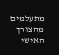מתעלמים מהצורך האישי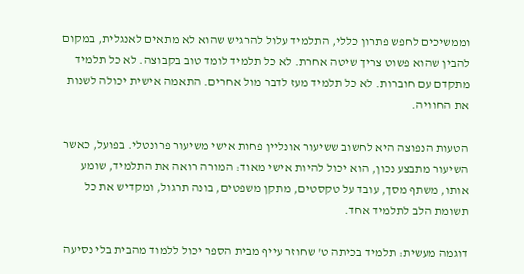וממשיכים לחפש פתרון כללי, התלמיד עלול להרגיש שהוא לא מתאים לאנגלית, במקום להבין שהוא פשוט צריך שיטה אחרת. לא כל תלמיד לומד טוב בקבוצה. לא כל תלמיד מתקדם עם חוברות. לא כל תלמיד מעז לדבר מול אחרים. התאמה אישית יכולה לשנות את החוויה.

הטעות הנפוצה היא לחשוב ששיעור אונליין פחות אישי משיעור פרונטלי. בפועל, כאשר השיעור מתבצע נכון, הוא יכול להיות אישי מאוד: המורה רואה את התלמיד, שומע אותו, משתף מסך, עובד על טקסטים, מתקן משפטים, בונה תרגול, ומקדיש את כל תשומת הלב לתלמיד אחד.

דוגמה מעשית: תלמיד בכיתה ט' שחוזר עייף מבית הספר יכול ללמוד מהבית בלי נסיעה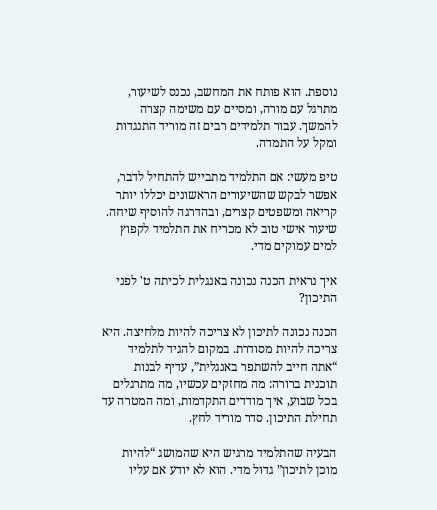נוספת. הוא פותח את המחשב, נכנס לשיעור, מתרגל עם מורה, ומסיים עם משימה קצרה להמשך. עבור תלמידים רבים זה מוריד התנגדות ומקל על התמדה.

טיפ מעשי: אם התלמיד מתבייש להתחיל לדבר, אפשר לבקש שהשיעורים הראשונים יכללו יותר קריאה ומשפטים קצרים, ובהדרגה להוסיף שיחה. שיעור אישי טוב לא מכריח את התלמיד לקפוץ למים עמוקים מדי.

איך נראית הכנה נכונה באנגלית לכיתה ט' לפני התיכון?

הכנה נכונה לתיכון לא צריכה להיות מלחיצה. היא צריכה להיות מסודרת. במקום להגיד לתלמיד “אתה חייב להשתפר באנגלית”, עדיף לבנות תוכנית ברורה: מה מחזקים עכשיו, מה מתרגלים בכל שבוע, איך מודדים התקדמות, ומה המטרה עד תחילת התיכון. סדר מוריד לחץ.

הבעיה שהתלמיד מרגיש היא שהמושג “להיות מוכן לתיכון” גדול מדי. הוא לא יודע אם עליו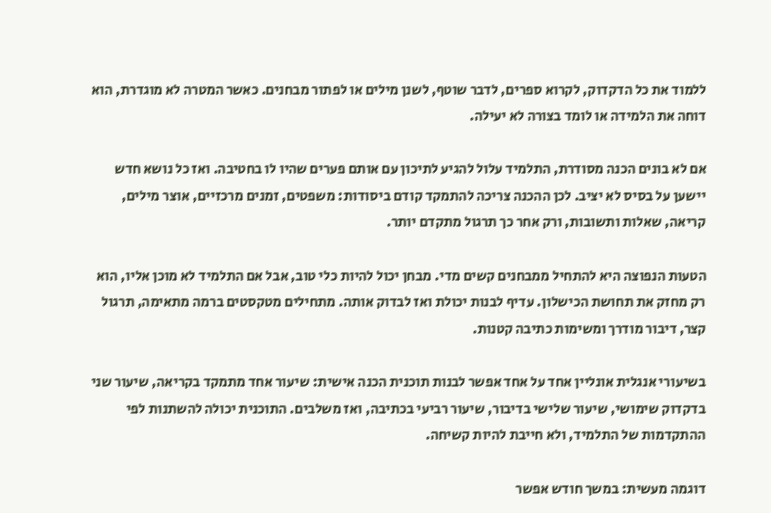ללמוד את כל הדקדוק, לקרוא ספרים, לדבר שוטף, לשנן מילים או לפתור מבחנים. כאשר המטרה לא מוגדרת, הוא דוחה את הלמידה או לומד בצורה לא יעילה.

אם לא בונים הכנה מסודרת, התלמיד עלול להגיע לתיכון עם אותם פערים שהיו לו בחטיבה. ואז כל נושא חדש יישען על בסיס לא יציב. לכן ההכנה צריכה להתמקד קודם ביסודות: משפטים, זמנים מרכזיים, אוצר מילים, קריאה, שאלות ותשובות, ורק אחר כך תרגול מתקדם יותר.

הטעות הנפוצה היא להתחיל ממבחנים קשים מדי. מבחן יכול להיות כלי טוב, אבל אם התלמיד לא מוכן אליו, הוא רק מחזק את תחושת הכישלון. עדיף לבנות יכולת ואז לבדוק אותה. מתחילים מטקסטים ברמה מתאימה, תרגול קצר, דיבור מודרך ומשימות כתיבה קטנות.

בשיעורי אנגלית אונליין אחד על אחד אפשר לבנות תוכנית הכנה אישית: שיעור אחד מתמקד בקריאה, שיעור שני בדקדוק שימושי, שיעור שלישי בדיבור, שיעור רביעי בכתיבה, ואז משלבים. התוכנית יכולה להשתנות לפי ההתקדמות של התלמיד, ולא חייבת להיות קשיחה.

דוגמה מעשית: במשך חודש אפשר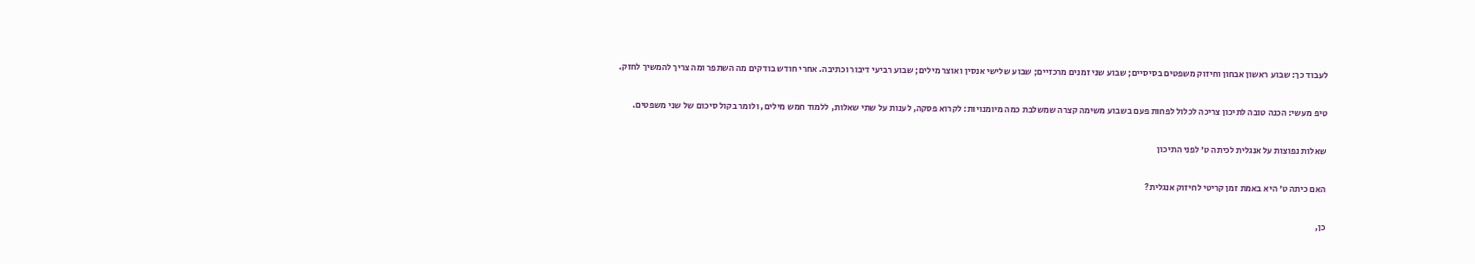לעבוד כך: שבוע ראשון אבחון וחיזוק משפטים בסיסיים; שבוע שני זמנים מרכזיים; שבוע שלישי אנסין ואוצר מילים; שבוע רביעי דיבור וכתיבה. אחרי חודש בודקים מה השתפר ומה צריך להמשיך לחזק.

טיפ מעשי: הכנה טובה לתיכון צריכה לכלול לפחות פעם בשבוע משימה קצרה שמשלבת כמה מיומנויות: לקרוא פסקה, לענות על שתי שאלות, ללמוד חמש מילים, ולומר בקול סיכום של שני משפטים.

שאלות נפוצות על אנגלית לכיתה ט' לפני התיכון

האם כיתה ט' היא באמת זמן קריטי לחיזוק אנגלית?

כן,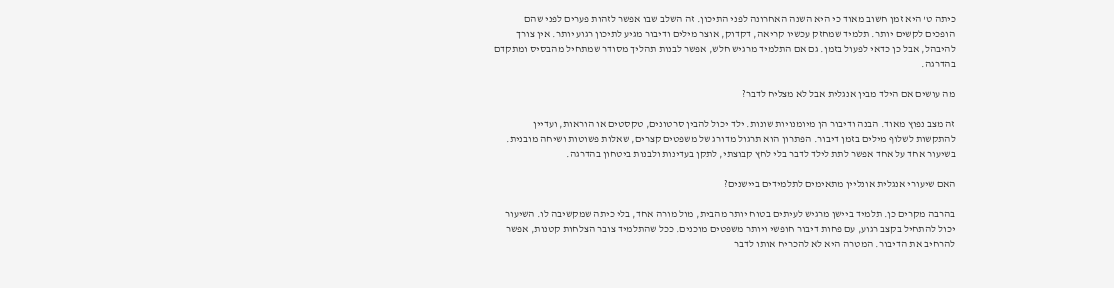כיתה ט' היא זמן חשוב מאוד כי היא השנה האחרונה לפני התיכון. זה השלב שבו אפשר לזהות פערים לפני שהם הופכים לקשים יותר. תלמיד שמחזק עכשיו קריאה, דקדוק, אוצר מילים ודיבור מגיע לתיכון רגוע יותר. אין צורך להיבהל, אבל כן כדאי לפעול בזמן. גם אם התלמיד מרגיש חלש, אפשר לבנות תהליך מסודר שמתחיל מהבסיס ומתקדם בהדרגה.

מה עושים אם הילד מבין אנגלית אבל לא מצליח לדבר?

זה מצב נפוץ מאוד. הבנה ודיבור הן מיומנויות שונות. ילד יכול להבין סרטונים, טקסטים או הוראות, ועדיין להתקשות לשלוף מילים בזמן דיבור. הפתרון הוא תרגול מדורג של משפטים קצרים, שאלות פשוטות ושיחה מובנית. בשיעור אחד על אחד אפשר לתת לילד לדבר בלי לחץ קבוצתי, לתקן בעדינות ולבנות ביטחון בהדרגה.

האם שיעורי אנגלית אונליין מתאימים לתלמידים ביישנים?

בהרבה מקרים כן. תלמיד ביישן מרגיש לעיתים בטוח יותר מהבית, מול מורה אחד, בלי כיתה שמקשיבה לו. השיעור יכול להתחיל בקצב רגוע, עם פחות דיבור חופשי ויותר משפטים מוכנים. ככל שהתלמיד צובר הצלחות קטנות, אפשר להרחיב את הדיבור. המטרה היא לא להכריח אותו לדבר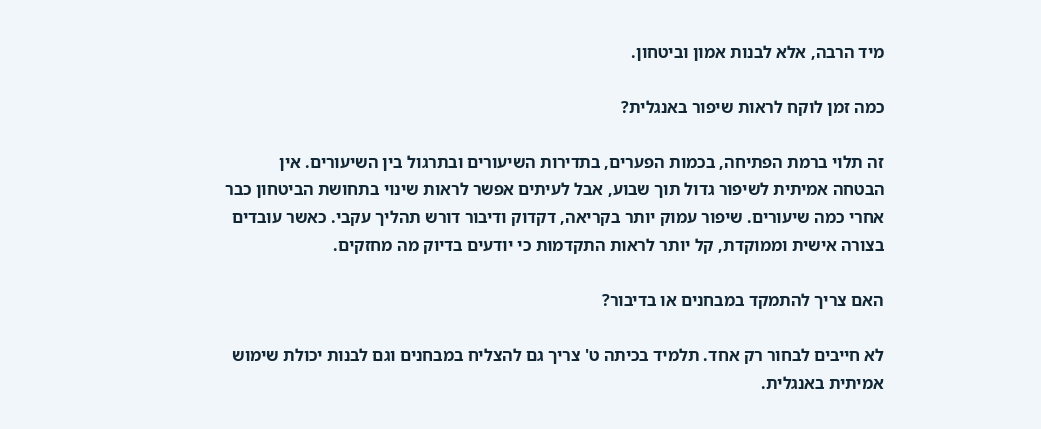מיד הרבה, אלא לבנות אמון וביטחון.

כמה זמן לוקח לראות שיפור באנגלית?

זה תלוי ברמת הפתיחה, בכמות הפערים, בתדירות השיעורים ובתרגול בין השיעורים. אין הבטחה אמיתית לשיפור גדול תוך שבוע, אבל לעיתים אפשר לראות שינוי בתחושת הביטחון כבר אחרי כמה שיעורים. שיפור עמוק יותר בקריאה, דקדוק ודיבור דורש תהליך עקבי. כאשר עובדים בצורה אישית וממוקדת, קל יותר לראות התקדמות כי יודעים בדיוק מה מחזקים.

האם צריך להתמקד במבחנים או בדיבור?

לא חייבים לבחור רק אחד. תלמיד בכיתה ט' צריך גם להצליח במבחנים וגם לבנות יכולת שימוש אמיתית באנגלית.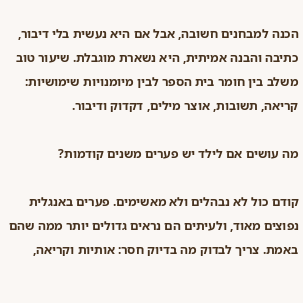הכנה למבחנים חשובה, אבל אם היא נעשית בלי דיבור, כתיבה והבנה אמיתית, היא נשארת מוגבלת. שיעור טוב משלב בין חומר בית הספר לבין מיומנויות שימושיות: קריאה, תשובות, אוצר מילים, דקדוק ודיבור.

מה עושים אם לילד יש פערים משנים קודמות?

קודם כול לא נבהלים ולא מאשימים. פערים באנגלית נפוצים מאוד, ולעיתים הם נראים גדולים יותר ממה שהם באמת. צריך לבדוק מה בדיוק חסר: אותיות וקריאה,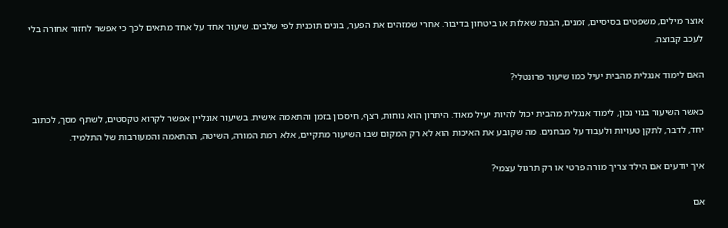אוצר מילים, משפטים בסיסיים, זמנים, הבנת שאלות או ביטחון בדיבור. אחרי שמזהים את הפער, בונים תוכנית לפי שלבים. שיעור אחד על אחד מתאים לכך כי אפשר לחזור אחורה בלי לעכב קבוצה.

האם לימוד אנגלית מהבית יעיל כמו שיעור פרונטלי?

כאשר השיעור בנוי נכון, לימוד אנגלית מהבית יכול להיות יעיל מאוד. היתרון הוא נוחות, רצף, חיסכון בזמן והתאמה אישית. בשיעור אונליין אפשר לקרוא טקסטים, לשתף מסך, לכתוב יחד, לדבר, לתקן טעויות ולעבוד על מבחנים. מה שקובע את האיכות הוא לא רק המקום שבו השיעור מתקיים, אלא רמת המורה, השיטה, ההתאמה והמעורבות של התלמיד.

איך יודעים אם הילד צריך מורה פרטי או רק תרגול עצמי?

אם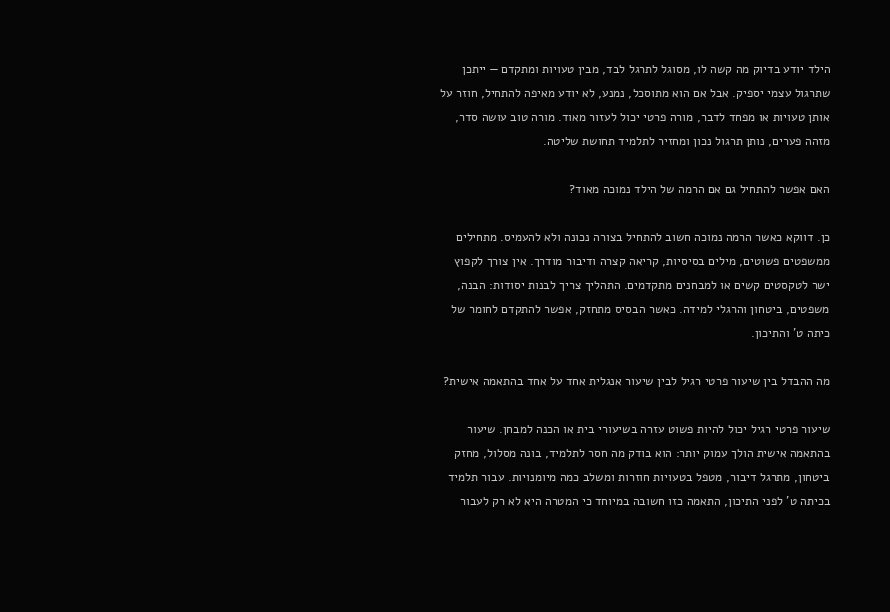הילד יודע בדיוק מה קשה לו, מסוגל לתרגל לבד, מבין טעויות ומתקדם — ייתכן שתרגול עצמי יספיק. אבל אם הוא מתוסכל, נמנע, לא יודע מאיפה להתחיל, חוזר על אותן טעויות או מפחד לדבר, מורה פרטי יכול לעזור מאוד. מורה טוב עושה סדר, מזהה פערים, נותן תרגול נכון ומחזיר לתלמיד תחושת שליטה.

האם אפשר להתחיל גם אם הרמה של הילד נמוכה מאוד?

כן. דווקא כאשר הרמה נמוכה חשוב להתחיל בצורה נכונה ולא להעמיס. מתחילים ממשפטים פשוטים, מילים בסיסיות, קריאה קצרה ודיבור מודרך. אין צורך לקפוץ ישר לטקסטים קשים או למבחנים מתקדמים. התהליך צריך לבנות יסודות: הבנה, משפטים, ביטחון והרגלי למידה. כאשר הבסיס מתחזק, אפשר להתקדם לחומר של כיתה ט' והתיכון.

מה ההבדל בין שיעור פרטי רגיל לבין שיעור אנגלית אחד על אחד בהתאמה אישית?

שיעור פרטי רגיל יכול להיות פשוט עזרה בשיעורי בית או הכנה למבחן. שיעור בהתאמה אישית הולך עמוק יותר: הוא בודק מה חסר לתלמיד, בונה מסלול, מחזק ביטחון, מתרגל דיבור, מטפל בטעויות חוזרות ומשלב כמה מיומנויות. עבור תלמיד בכיתה ט' לפני התיכון, התאמה כזו חשובה במיוחד כי המטרה היא לא רק לעבור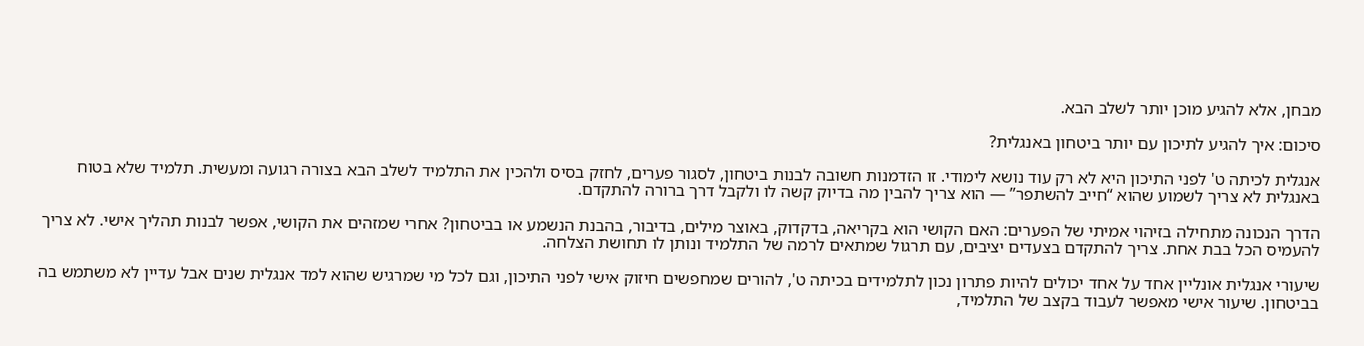מבחן, אלא להגיע מוכן יותר לשלב הבא.

סיכום: איך להגיע לתיכון עם יותר ביטחון באנגלית?

אנגלית לכיתה ט' לפני התיכון היא לא רק עוד נושא לימודי. זו הזדמנות חשובה לבנות ביטחון, לסגור פערים, לחזק בסיס ולהכין את התלמיד לשלב הבא בצורה רגועה ומעשית. תלמיד שלא בטוח באנגלית לא צריך לשמוע שהוא “חייב להשתפר” — הוא צריך להבין מה בדיוק קשה לו ולקבל דרך ברורה להתקדם.

הדרך הנכונה מתחילה בזיהוי אמיתי של הפערים: האם הקושי הוא בקריאה, בדקדוק, באוצר מילים, בדיבור, בהבנת הנשמע או בביטחון? אחרי שמזהים את הקושי, אפשר לבנות תהליך אישי. לא צריך להעמיס הכל בבת אחת. צריך להתקדם בצעדים יציבים, עם תרגול שמתאים לרמה של התלמיד ונותן לו תחושת הצלחה.

שיעורי אנגלית אונליין אחד על אחד יכולים להיות פתרון נכון לתלמידים בכיתה ט', להורים שמחפשים חיזוק אישי לפני התיכון, וגם לכל מי שמרגיש שהוא למד אנגלית שנים אבל עדיין לא משתמש בה בביטחון. שיעור אישי מאפשר לעבוד בקצב של התלמיד,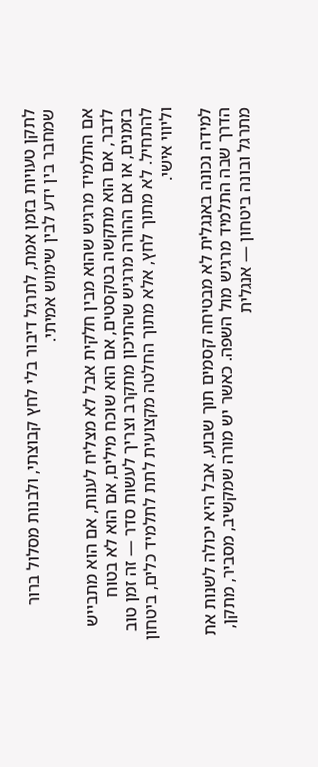לתקן טעויות בזמן אמת, לתרגל דיבור בלי לחץ קבוצתי, ולבנות מסלול ברור שמחבר בין ידע לבין שימוש אמיתי.

אם התלמיד מרגיש שהוא מבין חלקית אבל לא מצליח לענות, אם הוא מתבייש לדבר, אם הוא מתקשה בטקסטים, אם הוא שוכח מילים, אם הוא לא בטוח בזמנים, או אם ההורה מרגיש שהתיכון מתקרב וצריך לעשות סדר — זה זמן טוב להתחיל. לא מתוך לחץ, אלא מתוך החלטה מקצועית לתת לתלמיד כלים, ביטחון וליווי אישי.

למידה נכונה באנגלית לא מבטיחה קסמים תוך שבוע, אבל היא יכולה לשנות את הדרך שבה התלמיד מרגיש מול השפה. כאשר יש מורה שמקשיב, מסביר, מתקן, מתרגל ובונה ביטחון — אנגלית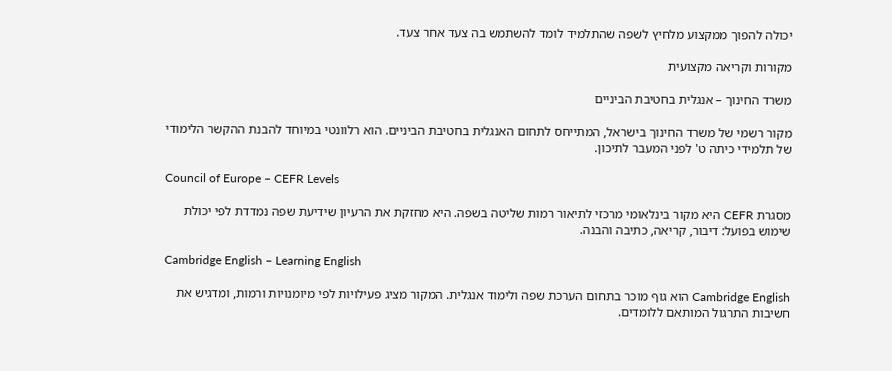יכולה להפוך ממקצוע מלחיץ לשפה שהתלמיד לומד להשתמש בה צעד אחר צעד.

מקורות וקריאה מקצועית

משרד החינוך – אנגלית בחטיבת הביניים

מקור רשמי של משרד החינוך בישראל, המתייחס לתחום האנגלית בחטיבת הביניים. הוא רלוונטי במיוחד להבנת ההקשר הלימודי של תלמידי כיתה ט' לפני המעבר לתיכון.

Council of Europe – CEFR Levels

מסגרת CEFR היא מקור בינלאומי מרכזי לתיאור רמות שליטה בשפה. היא מחזקת את הרעיון שידיעת שפה נמדדת לפי יכולת שימוש בפועל: דיבור, קריאה, כתיבה והבנה.

Cambridge English – Learning English

Cambridge English הוא גוף מוכר בתחום הערכת שפה ולימוד אנגלית. המקור מציג פעילויות לפי מיומנויות ורמות, ומדגיש את חשיבות התרגול המותאם ללומדים.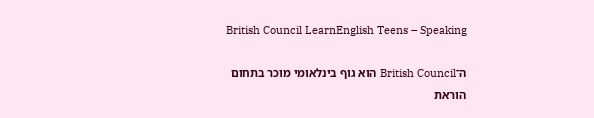British Council LearnEnglish Teens – Speaking

ה־British Council הוא גוף בינלאומי מוכר בתחום הוראת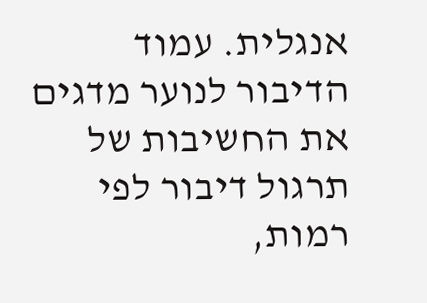אנגלית. עמוד הדיבור לנוער מדגים את החשיבות של תרגול דיבור לפי רמות,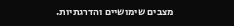מצבים שימושיים והדרגתיות.